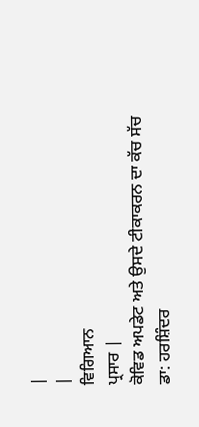|
|
ਵਿਗਿਆਨ
ਪ੍ਰਸਾਰ |
ਕੋਵਿਡ ਅਪਡੇਟ ਅਤੇ ਉਸਦੇ ਟੀਕਾਕਰਨ ਦਾ ਕੱਚ ਸੱਚ
ਡਾ: ਹਰਸ਼ਿੰਦਰ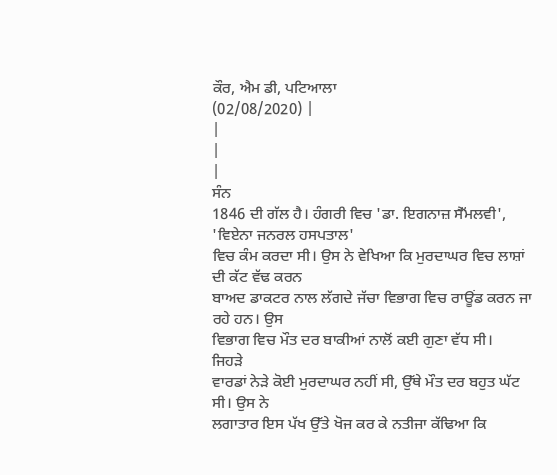ਕੌਰ, ਐਮ ਡੀ, ਪਟਿਆਲਾ
(02/08/2020) |
|
|
|
ਸੰਨ
1846 ਦੀ ਗੱਲ ਹੈ। ਹੰਗਰੀ ਵਿਚ 'ਡਾ. ਇਗਨਾਜ਼ ਸੈੱਮਲਵੀ', 'ਵਿਏਨਾ ਜਨਰਲ ਹਸਪਤਾਲ'
ਵਿਚ ਕੰਮ ਕਰਦਾ ਸੀ। ਉਸ ਨੇ ਵੇਖਿਆ ਕਿ ਮੁਰਦਾਘਰ ਵਿਚ ਲਾਸ਼ਾਂ ਦੀ ਕੱਟ ਵੱਢ ਕਰਨ
ਬਾਅਦ ਡਾਕਟਰ ਨਾਲ ਲੱਗਦੇ ਜੱਚਾ ਵਿਭਾਗ ਵਿਚ ਰਾਊਂਡ ਕਰਨ ਜਾ ਰਹੇ ਹਨ। ਉਸ
ਵਿਭਾਗ ਵਿਚ ਮੌਤ ਦਰ ਬਾਕੀਆਂ ਨਾਲੋਂ ਕਈ ਗੁਣਾ ਵੱਧ ਸੀ।
ਜਿਹੜੇ
ਵਾਰਡਾਂ ਨੇੜੇ ਕੋਈ ਮੁਰਦਾਘਰ ਨਹੀਂ ਸੀ, ਉੱਥੇ ਮੌਤ ਦਰ ਬਹੁਤ ਘੱਟ ਸੀ। ਉਸ ਨੇ
ਲਗਾਤਾਰ ਇਸ ਪੱਖ ਉੱਤੇ ਖੋਜ ਕਰ ਕੇ ਨਤੀਜਾ ਕੱਢਿਆ ਕਿ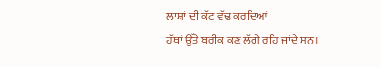ਲਾਸ਼ਾਂ ਦੀ ਕੱਟ ਵੱਢ ਕਰਦਿਆਂ
ਹੱਥਾਂ ਉੱਤੇ ਬਰੀਕ ਕਣ ਲੱਗੇ ਰਹਿ ਜਾਂਦੇ ਸਨ।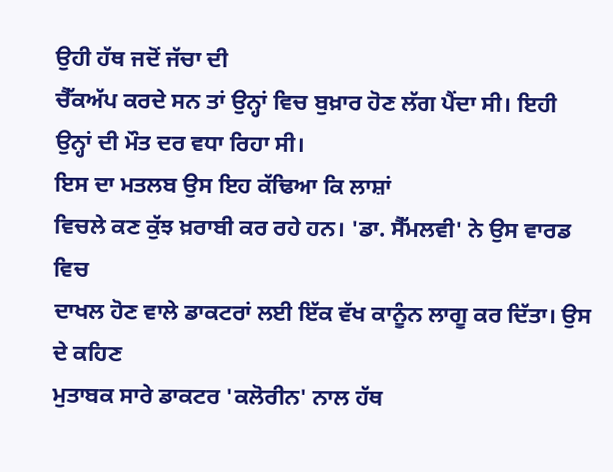ਉਹੀ ਹੱਥ ਜਦੋਂ ਜੱਚਾ ਦੀ
ਚੈੱਕਅੱਪ ਕਰਦੇ ਸਨ ਤਾਂ ਉਨ੍ਹਾਂ ਵਿਚ ਬੁਖ਼ਾਰ ਹੋਣ ਲੱਗ ਪੈਂਦਾ ਸੀ। ਇਹੀ
ਉਨ੍ਹਾਂ ਦੀ ਮੌਤ ਦਰ ਵਧਾ ਰਿਹਾ ਸੀ।
ਇਸ ਦਾ ਮਤਲਬ ਉਸ ਇਹ ਕੱਢਿਆ ਕਿ ਲਾਸ਼ਾਂ
ਵਿਚਲੇ ਕਣ ਕੁੱਝ ਖ਼ਰਾਬੀ ਕਰ ਰਹੇ ਹਨ। 'ਡਾ. ਸੈੱਮਲਵੀ' ਨੇ ਉਸ ਵਾਰਡ ਵਿਚ
ਦਾਖਲ ਹੋਣ ਵਾਲੇ ਡਾਕਟਰਾਂ ਲਈ ਇੱਕ ਵੱਖ ਕਾਨੂੰਨ ਲਾਗੂ ਕਰ ਦਿੱਤਾ। ਉਸ ਦੇ ਕਹਿਣ
ਮੁਤਾਬਕ ਸਾਰੇ ਡਾਕਟਰ 'ਕਲੋਰੀਨ' ਨਾਲ ਹੱਥ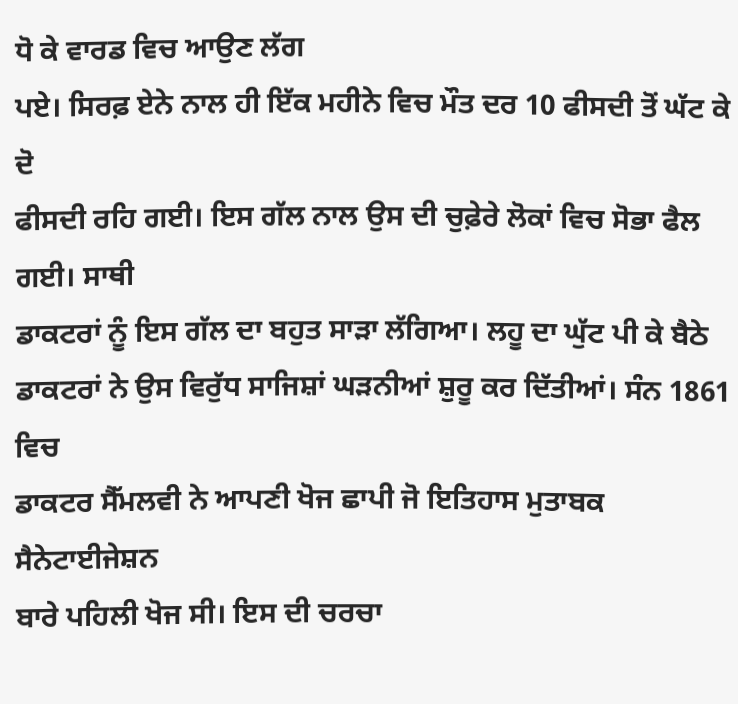ਧੋ ਕੇ ਵਾਰਡ ਵਿਚ ਆਉਣ ਲੱਗ
ਪਏ। ਸਿਰਫ਼ ਏਨੇ ਨਾਲ ਹੀ ਇੱਕ ਮਹੀਨੇ ਵਿਚ ਮੌਤ ਦਰ 10 ਫੀਸਦੀ ਤੋਂ ਘੱਟ ਕੇ ਦੋ
ਫੀਸਦੀ ਰਹਿ ਗਈ। ਇਸ ਗੱਲ ਨਾਲ ਉਸ ਦੀ ਚੁਫ਼ੇਰੇ ਲੋਕਾਂ ਵਿਚ ਸੋਭਾ ਫੈਲ ਗਈ। ਸਾਥੀ
ਡਾਕਟਰਾਂ ਨੂੰ ਇਸ ਗੱਲ ਦਾ ਬਹੁਤ ਸਾੜਾ ਲੱਗਿਆ। ਲਹੂ ਦਾ ਘੁੱਟ ਪੀ ਕੇ ਬੈਠੇ
ਡਾਕਟਰਾਂ ਨੇ ਉਸ ਵਿਰੁੱਧ ਸਾਜਿਸ਼ਾਂ ਘੜਨੀਆਂ ਸ਼ੁਰੂ ਕਰ ਦਿੱਤੀਆਂ। ਸੰਨ 1861 ਵਿਚ
ਡਾਕਟਰ ਸੈੱਮਲਵੀ ਨੇ ਆਪਣੀ ਖੋਜ ਛਾਪੀ ਜੋ ਇਤਿਹਾਸ ਮੁਤਾਬਕ ਸੈਨੇਟਾਈਜੇਸ਼ਨ
ਬਾਰੇ ਪਹਿਲੀ ਖੋਜ ਸੀ। ਇਸ ਦੀ ਚਰਚਾ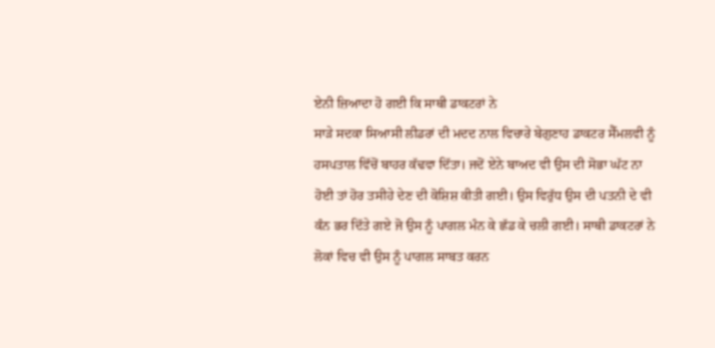ਏਨੀ ਜ਼ਿਆਦਾ ਹੋ ਗਈ ਕਿ ਸਾਥੀ ਡਾਕਟਰਾਂ ਨੇ
ਸਾੜੇ ਸਦਕਾ ਸਿਆਸੀ ਲੀਡਰਾਂ ਦੀ ਮਦਦ ਨਾਲ ਵਿਚਾਰੇ ਬੇਗੁਣਾਹ ਡਾਕਟਰ ਸੈੱਮਲਵੀ ਨੂੰ
ਹਸਪਤਾਲ ਵਿੱਚੋਂ ਬਾਹਰ ਕੱਢਵਾ ਦਿੱਤਾ। ਜਦੋਂ ਏਨੇ ਬਾਅਦ ਵੀ ਉਸ ਦੀ ਸੋਭਾ ਘੱਟ ਨਾ
ਹੋਈ ਤਾਂ ਹੋਰ ਤਸੀਹੇ ਦੇਣ ਦੀ ਕੋਸ਼ਿਸ਼ ਕੀਤੀ ਗਈ। ਉਸ ਵਿਰੁੱਧ ਉਸ ਦੀ ਪਤਨੀ ਦੇ ਵੀ
ਕੰਨ ਭਰ ਦਿੱਤੇ ਗਏ ਜੋ ਉਸ ਨੂੰ ਪਾਗਲ ਮੰਨ ਕੇ ਛੱਡ ਕੇ ਚਲੀ ਗਈ। ਸਾਥੀ ਡਾਕਟਰਾਂ ਨੇ
ਲੋਕਾਂ ਵਿਚ ਵੀ ਉਸ ਨੂੰ ਪਾਗਲ ਸਾਬਤ ਕਰਨ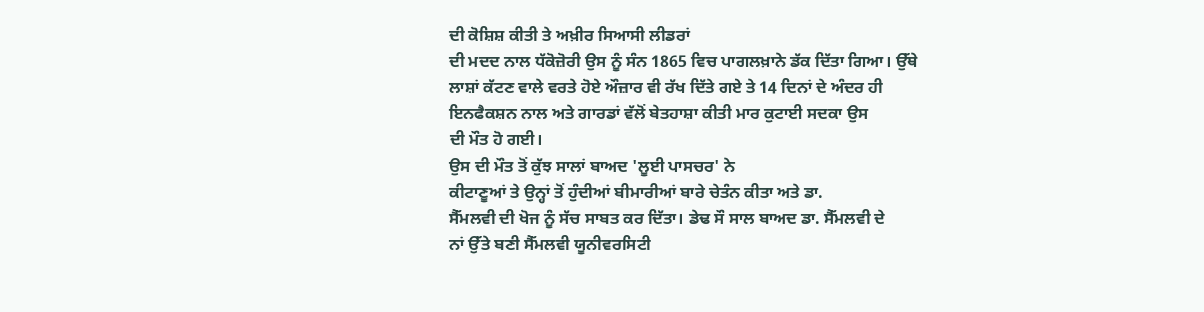ਦੀ ਕੋਸ਼ਿਸ਼ ਕੀਤੀ ਤੇ ਅਖ਼ੀਰ ਸਿਆਸੀ ਲੀਡਰਾਂ
ਦੀ ਮਦਦ ਨਾਲ ਧੱਕੋਜ਼ੋਰੀ ਉਸ ਨੂੰ ਸੰਨ 1865 ਵਿਚ ਪਾਗਲਖ਼ਾਨੇ ਡੱਕ ਦਿੱਤਾ ਗਿਆ। ਉੱਥੇ
ਲਾਸ਼ਾਂ ਕੱਟਣ ਵਾਲੇ ਵਰਤੇ ਹੋਏ ਔਜ਼ਾਰ ਵੀ ਰੱਖ ਦਿੱਤੇ ਗਏ ਤੇ 14 ਦਿਨਾਂ ਦੇ ਅੰਦਰ ਹੀ
ਇਨਫੈਕਸ਼ਨ ਨਾਲ ਅਤੇ ਗਾਰਡਾਂ ਵੱਲੋਂ ਬੇਤਹਾਸ਼ਾ ਕੀਤੀ ਮਾਰ ਕੁਟਾਈ ਸਦਕਾ ਉਸ
ਦੀ ਮੌਤ ਹੋ ਗਈ।
ਉਸ ਦੀ ਮੌਤ ਤੋਂ ਕੁੱਝ ਸਾਲਾਂ ਬਾਅਦ 'ਲੂਈ ਪਾਸਚਰ' ਨੇ
ਕੀਟਾਣੂਆਂ ਤੇ ਉਨ੍ਹਾਂ ਤੋਂ ਹੁੰਦੀਆਂ ਬੀਮਾਰੀਆਂ ਬਾਰੇ ਚੇਤੰਨ ਕੀਤਾ ਅਤੇ ਡਾ.
ਸੈੱਮਲਵੀ ਦੀ ਖੋਜ ਨੂੰ ਸੱਚ ਸਾਬਤ ਕਰ ਦਿੱਤਾ। ਡੇਢ ਸੌ ਸਾਲ ਬਾਅਦ ਡਾ. ਸੈੱਮਲਵੀ ਦੇ
ਨਾਂ ਉੱਤੇ ਬਣੀ ਸੈੱਮਲਵੀ ਯੂਨੀਵਰਸਿਟੀ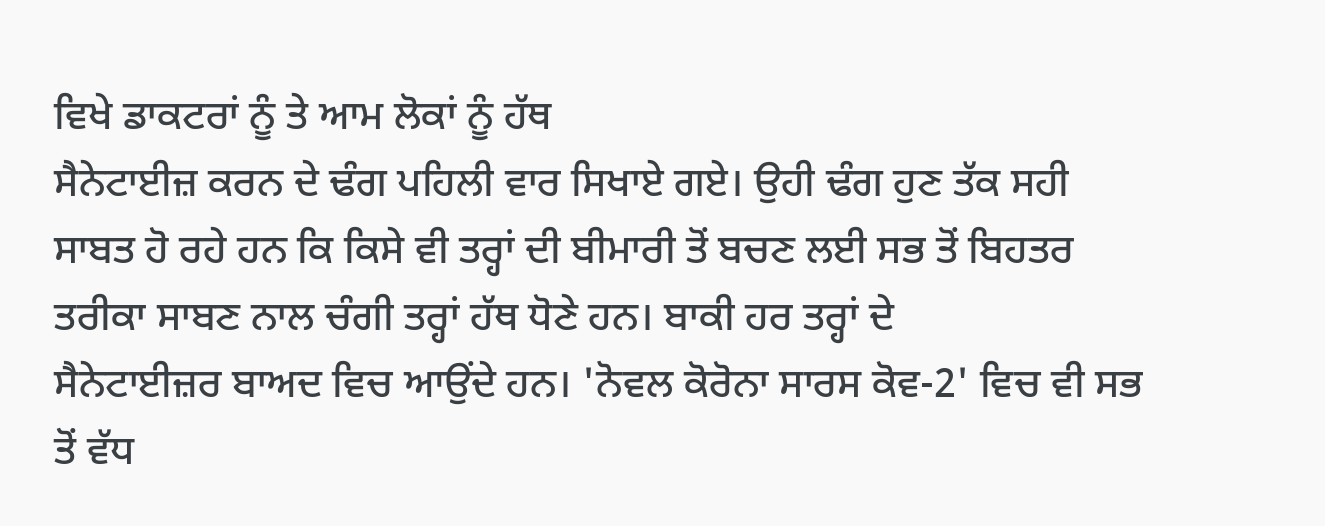ਵਿਖੇ ਡਾਕਟਰਾਂ ਨੂੰ ਤੇ ਆਮ ਲੋਕਾਂ ਨੂੰ ਹੱਥ
ਸੈਨੇਟਾਈਜ਼ ਕਰਨ ਦੇ ਢੰਗ ਪਹਿਲੀ ਵਾਰ ਸਿਖਾਏ ਗਏ। ਉਹੀ ਢੰਗ ਹੁਣ ਤੱਕ ਸਹੀ
ਸਾਬਤ ਹੋ ਰਹੇ ਹਨ ਕਿ ਕਿਸੇ ਵੀ ਤਰ੍ਹਾਂ ਦੀ ਬੀਮਾਰੀ ਤੋਂ ਬਚਣ ਲਈ ਸਭ ਤੋਂ ਬਿਹਤਰ
ਤਰੀਕਾ ਸਾਬਣ ਨਾਲ ਚੰਗੀ ਤਰ੍ਹਾਂ ਹੱਥ ਧੋਣੇ ਹਨ। ਬਾਕੀ ਹਰ ਤਰ੍ਹਾਂ ਦੇ
ਸੈਨੇਟਾਈਜ਼ਰ ਬਾਅਦ ਵਿਚ ਆਉਂਦੇ ਹਨ। 'ਨੋਵਲ ਕੋਰੋਨਾ ਸਾਰਸ ਕੋਵ-2' ਵਿਚ ਵੀ ਸਭ
ਤੋਂ ਵੱਧ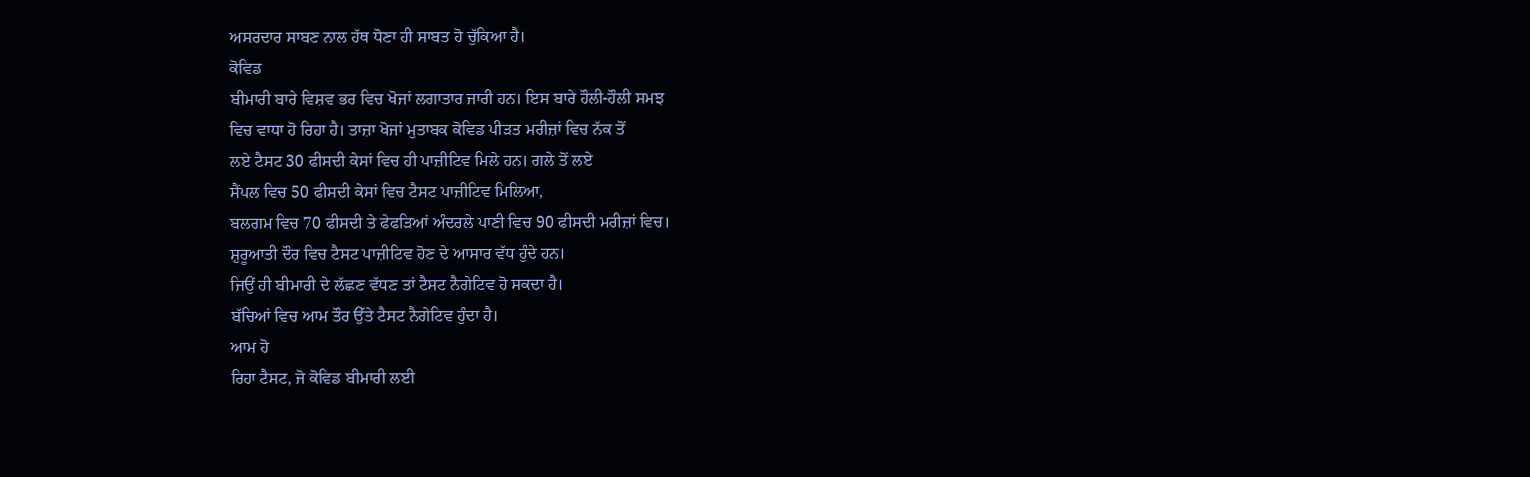ਅਸਰਦਾਰ ਸਾਬਣ ਨਾਲ ਹੱਥ ਧੋਣਾ ਹੀ ਸਾਬਤ ਹੋ ਚੁੱਕਿਆ ਹੈ।
ਕੋਵਿਡ
ਬੀਮਾਰੀ ਬਾਰੇ ਵਿਸ਼ਵ ਭਰ ਵਿਚ ਖੋਜਾਂ ਲਗਾਤਾਰ ਜਾਰੀ ਹਨ। ਇਸ ਬਾਰੇ ਹੌਲੀ-ਹੌਲੀ ਸਮਝ
ਵਿਚ ਵਾਧਾ ਹੋ ਰਿਹਾ ਹੈ। ਤਾਜ਼ਾ ਖੋਜਾਂ ਮੁਤਾਬਕ ਕੋਵਿਡ ਪੀੜਤ ਮਰੀਜ਼ਾਂ ਵਿਚ ਨੱਕ ਤੋਂ
ਲਏ ਟੈਸਟ 30 ਫੀਸਦੀ ਕੇਸਾਂ ਵਿਚ ਹੀ ਪਾਜ਼ੀਟਿਵ ਮਿਲੇ ਹਨ। ਗਲੇ ਤੋਂ ਲਏ
ਸੈਂਪਲ ਵਿਚ 50 ਫੀਸਦੀ ਕੇਸਾਂ ਵਿਚ ਟੈਸਟ ਪਾਜ਼ੀਟਿਵ ਮਿਲਿਆ,
ਬਲਗਮ ਵਿਚ 70 ਫੀਸਦੀ ਤੇ ਫੇਫੜਿਆਂ ਅੰਦਰਲੇ ਪਾਣੀ ਵਿਚ 90 ਫੀਸਦੀ ਮਰੀਜ਼ਾਂ ਵਿਚ।
ਸ਼ੁਰੂਆਤੀ ਦੌਰ ਵਿਚ ਟੈਸਟ ਪਾਜ਼ੀਟਿਵ ਹੋਣ ਦੇ ਆਸਾਰ ਵੱਧ ਹੁੰਦੇ ਹਨ।
ਜਿਉਂ ਹੀ ਬੀਮਾਰੀ ਦੇ ਲੱਛਣ ਵੱਧਣ ਤਾਂ ਟੈਸਟ ਨੈਗੇਟਿਵ ਹੋ ਸਕਦਾ ਹੈ।
ਬੱਚਿਆਂ ਵਿਚ ਆਮ ਤੌਰ ਉੱਤੇ ਟੈਸਟ ਨੈਗੇਟਿਵ ਹੁੰਦਾ ਹੈ।
ਆਮ ਹੋ
ਰਿਹਾ ਟੈਸਟ, ਜੋ ਕੋਵਿਡ ਬੀਮਾਰੀ ਲਈ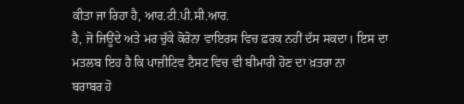ਕੀਤਾ ਜਾ ਰਿਹਾ ਹੈ, ਆਰ.ਟੀ.ਪੀ.ਸੀ.ਆਰ.
ਹੈ, ਜੋ ਜਿਊਂਦੇ ਅਤੇ ਮਰ ਚੁੱਕੇ ਕੋਰੋਨਾ ਵਾਇਰਸ ਵਿਚ ਫ਼ਰਕ ਨਹੀਂ ਦੱਸ ਸਕਦਾ। ਇਸ ਦਾ
ਮਤਲਬ ਇਹ ਹੈ ਕਿ ਪਾਜ਼ੀਟਿਵ ਟੈਸਟ ਵਿਚ ਵੀ ਬੀਮਾਰੀ ਹੋਣ ਦਾ ਖ਼ਤਰਾ ਨਾ
ਬਰਾਬਰ ਹੋ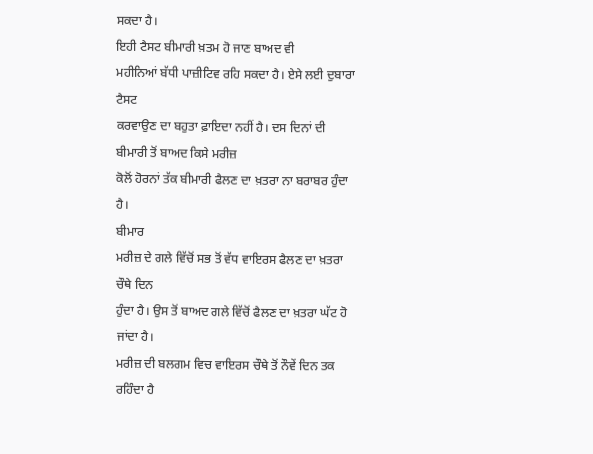ਸਕਦਾ ਹੈ।
ਇਹੀ ਟੈਸਟ ਬੀਮਾਰੀ ਖ਼ਤਮ ਹੋ ਜਾਣ ਬਾਅਦ ਵੀ
ਮਹੀਨਿਆਂ ਬੱਧੀ ਪਾਜ਼ੀਟਿਵ ਰਹਿ ਸਕਦਾ ਹੈ। ਏਸੇ ਲਈ ਦੁਬਾਰਾ ਟੈਸਟ
ਕਰਵਾਉਣ ਦਾ ਬਹੁਤਾ ਫ਼ਾਇਦਾ ਨਹੀਂ ਹੈ। ਦਸ ਦਿਨਾਂ ਦੀ ਬੀਮਾਰੀ ਤੋਂ ਬਾਅਦ ਕਿਸੇ ਮਰੀਜ਼
ਕੋਲੋਂ ਹੋਰਨਾਂ ਤੱਕ ਬੀਮਾਰੀ ਫੈਲਣ ਦਾ ਖ਼ਤਰਾ ਨਾ ਬਰਾਬਰ ਹੁੰਦਾ ਹੈ।
ਬੀਮਾਰ
ਮਰੀਜ਼ ਦੇ ਗਲੇ ਵਿੱਚੋਂ ਸਭ ਤੋਂ ਵੱਧ ਵਾਇਰਸ ਫੈਲਣ ਦਾ ਖ਼ਤਰਾ ਚੌਥੇ ਦਿਨ
ਹੁੰਦਾ ਹੈ। ਉਸ ਤੋਂ ਬਾਅਦ ਗਲੇ ਵਿੱਚੋਂ ਫੈਲਣ ਦਾ ਖ਼ਤਰਾ ਘੱਟ ਹੋ ਜਾਂਦਾ ਹੈ।
ਮਰੀਜ਼ ਦੀ ਬਲਗਮ ਵਿਚ ਵਾਇਰਸ ਚੌਥੇ ਤੋਂ ਨੌਵੇਂ ਦਿਨ ਤਕ ਰਹਿੰਦਾ ਹੈ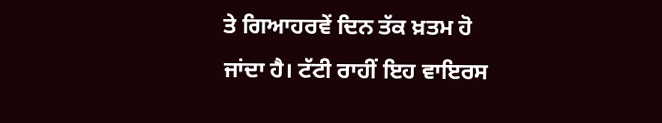ਤੇ ਗਿਆਹਰਵੇਂ ਦਿਨ ਤੱਕ ਖ਼ਤਮ ਹੋ ਜਾਂਦਾ ਹੈ। ਟੱਟੀ ਰਾਹੀਂ ਇਹ ਵਾਇਰਸ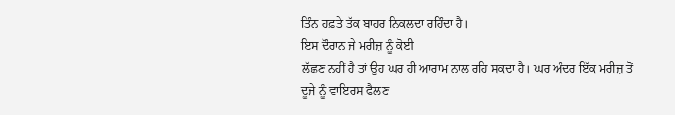ਤਿੰਨ ਹਫ਼ਤੇ ਤੱਕ ਬਾਹਰ ਨਿਕਲਦਾ ਰਹਿੰਦਾ ਹੈ।
ਇਸ ਦੌਰਾਨ ਜੇ ਮਰੀਜ਼ ਨੂੰ ਕੋਈ
ਲੱਛਣ ਨਹੀਂ ਹੈ ਤਾਂ ਉਹ ਘਰ ਹੀ ਆਰਾਮ ਨਾਲ ਰਹਿ ਸਕਦਾ ਹੈ। ਘਰ ਅੰਦਰ ਇੱਕ ਮਰੀਜ਼ ਤੋਂ
ਦੂਜੇ ਨੂੰ ਵਾਇਰਸ ਫੈਲਣ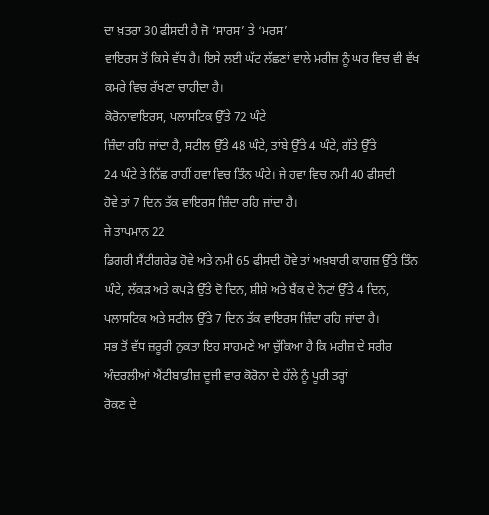ਦਾ ਖ਼ਤਰਾ 30 ਫੀਸਦੀ ਹੈ ਜੋ ‘ਸਾਰਸ’ ਤੇ ‘ਮਰਸ’
ਵਾਇਰਸ ਤੋਂ ਕਿਸੇ ਵੱਧ ਹੈ। ਇਸੇ ਲਈ ਘੱਟ ਲੱਛਣਾਂ ਵਾਲੇ ਮਰੀਜ਼ ਨੂੰ ਘਰ ਵਿਚ ਵੀ ਵੱਖ
ਕਮਰੇ ਵਿਚ ਰੱਖਣਾ ਚਾਹੀਦਾ ਹੈ।
ਕੋਰੋਨਾਵਾਇਰਸ, ਪਲਾਸਟਿਕ ਉੱਤੇ 72 ਘੰਟੇ
ਜ਼ਿੰਦਾ ਰਹਿ ਜਾਂਦਾ ਹੈ, ਸਟੀਲ ਉੱਤੇ 48 ਘੰਟੇ, ਤਾਂਬੇ ਉੱਤੇ 4 ਘੰਟੇ, ਗੱਤੇ ਉੱਤੇ
24 ਘੰਟੇ ਤੇ ਨਿੱਛ ਰਾਹੀਂ ਹਵਾ ਵਿਚ ਤਿੰਨ ਘੰਟੇ। ਜੇ ਹਵਾ ਵਿਚ ਨਮੀ 40 ਫੀਸਦੀ
ਹੋਵੇ ਤਾਂ 7 ਦਿਨ ਤੱਕ ਵਾਇਰਸ ਜ਼ਿੰਦਾ ਰਹਿ ਜਾਂਦਾ ਹੈ।
ਜੇ ਤਾਪਮਾਨ 22
ਡਿਗਰੀ ਸੈਂਟੀਗਰੇਡ ਹੋਵੇ ਅਤੇ ਨਮੀ 65 ਫੀਸਦੀ ਹੋਵੇ ਤਾਂ ਅਖ਼ਬਾਰੀ ਕਾਗਜ਼ ਉੱਤੇ ਤਿੰਨ
ਘੰਟੇ, ਲੱਕੜ ਅਤੇ ਕਪੜੇ ਉੱਤੇ ਦੋ ਦਿਨ, ਸ਼ੀਸ਼ੇ ਅਤੇ ਬੈਂਕ ਦੇ ਨੋਟਾਂ ਉੱਤੇ 4 ਦਿਨ,
ਪਲਾਸਟਿਕ ਅਤੇ ਸਟੀਲ ਉੱਤੇ 7 ਦਿਨ ਤੱਕ ਵਾਇਰਸ ਜ਼ਿੰਦਾ ਰਹਿ ਜਾਂਦਾ ਹੈ।
ਸਭ ਤੋਂ ਵੱਧ ਜ਼ਰੂਰੀ ਨੁਕਤਾ ਇਹ ਸਾਹਮਣੇ ਆ ਚੁੱਕਿਆ ਹੈ ਕਿ ਮਰੀਜ਼ ਦੇ ਸਰੀਰ
ਅੰਦਰਲੀਆਂ ਐਂਟੀਬਾਡੀਜ਼ ਦੂਜੀ ਵਾਰ ਕੋਰੋਨਾ ਦੇ ਹੱਲੇ ਨੂੰ ਪੂਰੀ ਤਰ੍ਹਾਂ
ਰੋਕਣ ਦੇ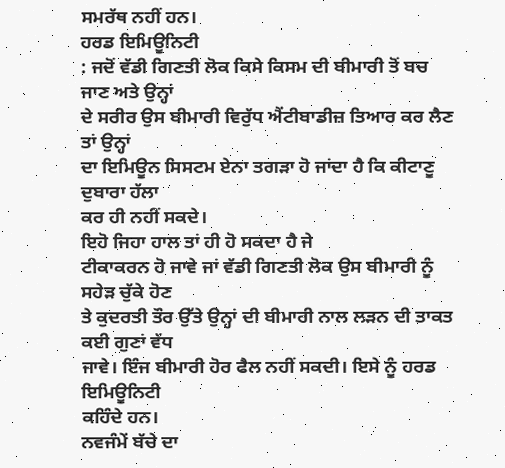ਸਮਰੱਥ ਨਹੀਂ ਹਨ।
ਹਰਡ ਇਮਿਊਨਿਟੀ
: ਜਦੋਂ ਵੱਡੀ ਗਿਣਤੀ ਲੋਕ ਕਿਸੇ ਕਿਸਮ ਦੀ ਬੀਮਾਰੀ ਤੋਂ ਬਚ ਜਾਣ ਅਤੇ ਉਨ੍ਹਾਂ
ਦੇ ਸਰੀਰ ਉਸ ਬੀਮਾਰੀ ਵਿਰੁੱਧ ਐਂਟੀਬਾਡੀਜ਼ ਤਿਆਰ ਕਰ ਲੈਣ ਤਾਂ ਉਨ੍ਹਾਂ
ਦਾ ਇਮਿਊਨ ਸਿਸਟਮ ਏਨਾ ਤਗੜਾ ਹੋ ਜਾਂਦਾ ਹੈ ਕਿ ਕੀਟਾਣੂ ਦੁਬਾਰਾ ਹੱਲਾ
ਕਰ ਹੀ ਨਹੀਂ ਸਕਦੇ।
ਇਹੋ ਜਿਹਾ ਹਾਲ ਤਾਂ ਹੀ ਹੋ ਸਕਦਾ ਹੈ ਜੇ
ਟੀਕਾਕਰਨ ਹੋ ਜਾਵੇ ਜਾਂ ਵੱਡੀ ਗਿਣਤੀ ਲੋਕ ਉਸ ਬੀਮਾਰੀ ਨੂੰ ਸਹੇੜ ਚੁੱਕੇ ਹੋਣ
ਤੇ ਕੁਦਰਤੀ ਤੌਰ ਉੱਤੇ ਉਨ੍ਹਾਂ ਦੀ ਬੀਮਾਰੀ ਨਾਲ ਲੜਨ ਦੀ ਤਾਕਤ ਕਈ ਗੁਣਾਂ ਵੱਧ
ਜਾਵੇ। ਇੰਜ ਬੀਮਾਰੀ ਹੋਰ ਫੈਲ ਨਹੀਂ ਸਕਦੀ। ਇਸੇ ਨੂੰ ਹਰਡ ਇਮਿਊਨਿਟੀ
ਕਹਿੰਦੇ ਹਨ।
ਨਵਜੰਮੇਂ ਬੱਚੇ ਦਾ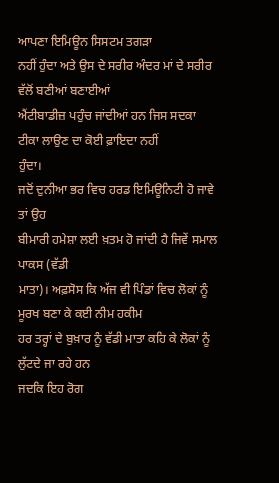ਆਪਣਾ ਇਮਿਊਨ ਸਿਸਟਮ ਤਗੜਾ
ਨਹੀਂ ਹੁੰਦਾ ਅਤੇ ਉਸ ਦੇ ਸਰੀਰ ਅੰਦਰ ਮਾਂ ਦੇ ਸਰੀਰ ਵੱਲੋਂ ਬਣੀਆਂ ਬਣਾਈਆਂ
ਐਂਟੀਬਾਡੀਜ਼ ਪਹੁੰਚ ਜਾਂਦੀਆਂ ਹਨ ਜਿਸ ਸਦਕਾ ਟੀਕਾ ਲਾਉਣ ਦਾ ਕੋਈ ਫ਼ਾਇਦਾ ਨਹੀਂ
ਹੁੰਦਾ।
ਜਦੋਂ ਦੁਨੀਆ ਭਰ ਵਿਚ ਹਰਡ ਇਮਿਊਨਿਟੀ ਹੋ ਜਾਵੇ ਤਾਂ ਉਹ
ਬੀਮਾਰੀ ਹਮੇਸ਼ਾ ਲਈ ਖ਼ਤਮ ਹੋ ਜਾਂਦੀ ਹੈ ਜਿਵੇਂ ਸਮਾਲ ਪਾਕਸ (ਵੱਡੀ
ਮਾਤਾ)। ਅਫ਼ਸੋਸ ਕਿ ਅੱਜ ਵੀ ਪਿੰਡਾਂ ਵਿਚ ਲੋਕਾਂ ਨੂੰ ਮੂਰਖ ਬਣਾ ਕੇ ਕਈ ਨੀਮ ਹਕੀਮ
ਹਰ ਤਰ੍ਹਾਂ ਦੇ ਬੁਖ਼ਾਰ ਨੂੰ ਵੱਡੀ ਮਾਤਾ ਕਹਿ ਕੇ ਲੋਕਾਂ ਨੂੰ ਲੁੱਟਦੇ ਜਾ ਰਹੇ ਹਨ
ਜਦਕਿ ਇਹ ਰੋਗ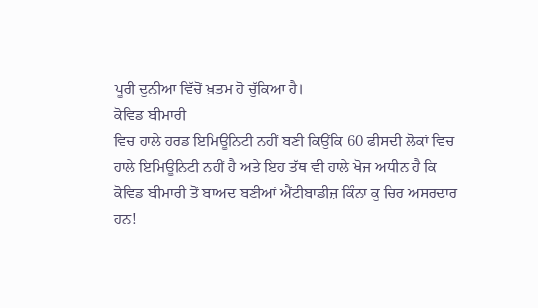ਪੂਰੀ ਦੁਨੀਆ ਵਿੱਚੋਂ ਖ਼ਤਮ ਹੋ ਚੁੱਕਿਆ ਹੈ।
ਕੋਵਿਡ ਬੀਮਾਰੀ
ਵਿਚ ਹਾਲੇ ਹਰਡ ਇਮਿਊਨਿਟੀ ਨਹੀਂ ਬਣੀ ਕਿਉਂਕਿ 60 ਫੀਸਦੀ ਲੋਕਾਂ ਵਿਚ
ਹਾਲੇ ਇਮਿਊਨਿਟੀ ਨਹੀਂ ਹੈ ਅਤੇ ਇਹ ਤੱਥ ਵੀ ਹਾਲੇ ਖੋਜ ਅਧੀਨ ਹੈ ਕਿ
ਕੋਵਿਡ ਬੀਮਾਰੀ ਤੋਂ ਬਾਅਦ ਬਣੀਆਂ ਐਂਟੀਬਾਡੀਜ਼ ਕਿੰਨਾ ਕੁ ਚਿਰ ਅਸਰਦਾਰ
ਹਨ!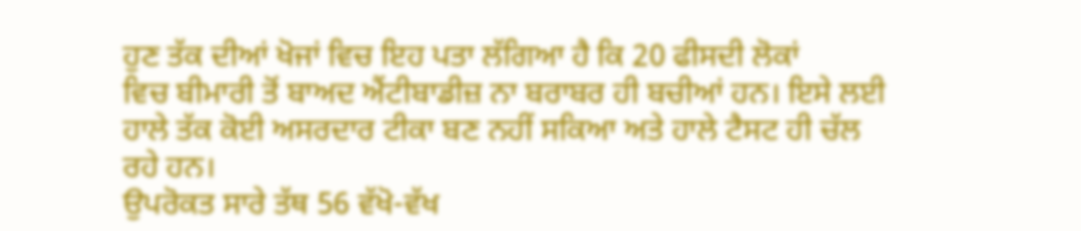ਹੁਣ ਤੱਕ ਦੀਆਂ ਖੋਜਾਂ ਵਿਚ ਇਹ ਪਤਾ ਲੱਗਿਆ ਹੈ ਕਿ 20 ਫੀਸਦੀ ਲੋਕਾਂ
ਵਿਚ ਬੀਮਾਰੀ ਤੋਂ ਬਾਅਦ ਐਂਟੀਬਾਡੀਜ਼ ਨਾ ਬਰਾਬਰ ਹੀ ਬਚੀਆਂ ਹਨ। ਇਸੇ ਲਈ
ਹਾਲੇ ਤੱਕ ਕੋਈ ਅਸਰਦਾਰ ਟੀਕਾ ਬਣ ਨਹੀਂ ਸਕਿਆ ਅਤੇ ਹਾਲੇ ਟੈਸਟ ਹੀ ਚੱਲ
ਰਹੇ ਹਨ।
ਉਪਰੋਕਤ ਸਾਰੇ ਤੱਥ 56 ਵੱਖੋ-ਵੱਖ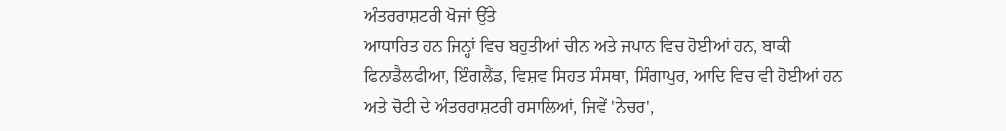ਅੰਤਰਰਾਸ਼ਟਰੀ ਖੋਜਾਂ ਉੱਤੇ
ਆਧਾਰਿਤ ਹਨ ਜਿਨ੍ਹਾਂ ਵਿਚ ਬਹੁਤੀਆਂ ਚੀਨ ਅਤੇ ਜਪਾਨ ਵਿਚ ਹੋਈਆਂ ਹਨ, ਬਾਕੀ
ਫਿਨਾਡੈਲਫੀਆ, ਇੰਗਲੈਂਡ, ਵਿਸ਼ਵ ਸਿਹਤ ਸੰਸਥਾ, ਸਿੰਗਾਪੁਰ, ਆਦਿ ਵਿਚ ਵੀ ਹੋਈਆਂ ਹਨ
ਅਤੇ ਚੋਟੀ ਦੇ ਅੰਤਰਰਾਸ਼ਟਰੀ ਰਸਾਲਿਆਂ, ਜਿਵੇਂ 'ਨੇਚਰ',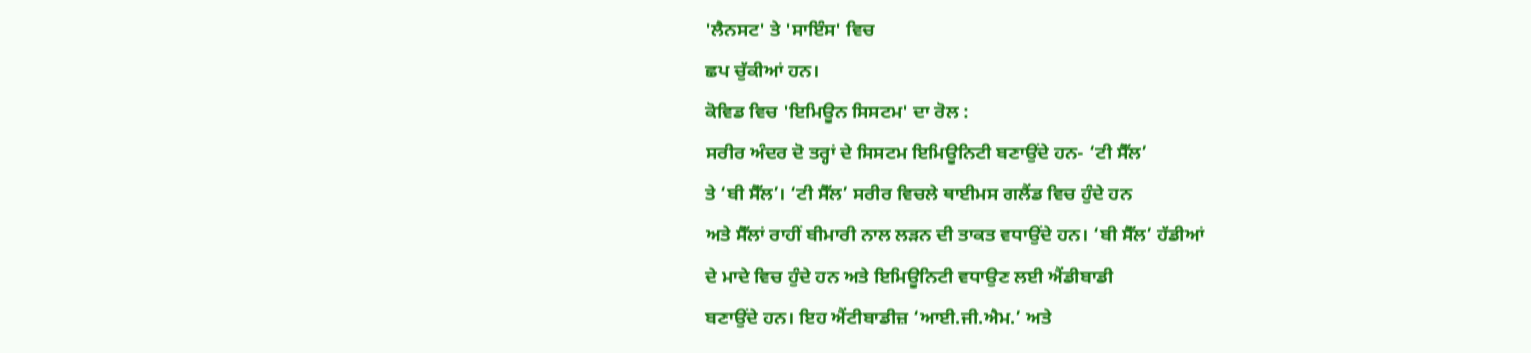'ਲੈਨਸਟ' ਤੇ 'ਸਾਇੰਸ' ਵਿਚ
ਛਪ ਚੁੱਕੀਆਂ ਹਨ।
ਕੋਵਿਡ ਵਿਚ 'ਇਮਿਊਨ ਸਿਸਟਮ' ਦਾ ਰੋਲ :
ਸਰੀਰ ਅੰਦਰ ਦੋ ਤਰ੍ਹਾਂ ਦੇ ਸਿਸਟਮ ਇਮਿਊਨਿਟੀ ਬਣਾਉਂਦੇ ਹਨ- ‘ਟੀ ਸੈੱਲ’
ਤੇ ‘ਬੀ ਸੈੱਲ’। ‘ਟੀ ਸੈੱਲ’ ਸਰੀਰ ਵਿਚਲੇ ਥਾਈਮਸ ਗਲੈਂਡ ਵਿਚ ਹੁੰਦੇ ਹਨ
ਅਤੇ ਸੈੱਲਾਂ ਰਾਹੀਂ ਬੀਮਾਰੀ ਨਾਲ ਲੜਨ ਦੀ ਤਾਕਤ ਵਧਾਉਂਦੇ ਹਨ। ‘ਬੀ ਸੈੱਲ’ ਹੱਡੀਆਂ
ਦੇ ਮਾਦੇ ਵਿਚ ਹੁੰਦੇ ਹਨ ਅਤੇ ਇਮਿਊਨਿਟੀ ਵਧਾਉਣ ਲਈ ਐਂਡੀਬਾਡੀ
ਬਣਾਉਂਦੇ ਹਨ। ਇਹ ਐਂਟੀਬਾਡੀਜ਼ ‘ਆਈ.ਜੀ.ਐਮ.’ ਅਤੇ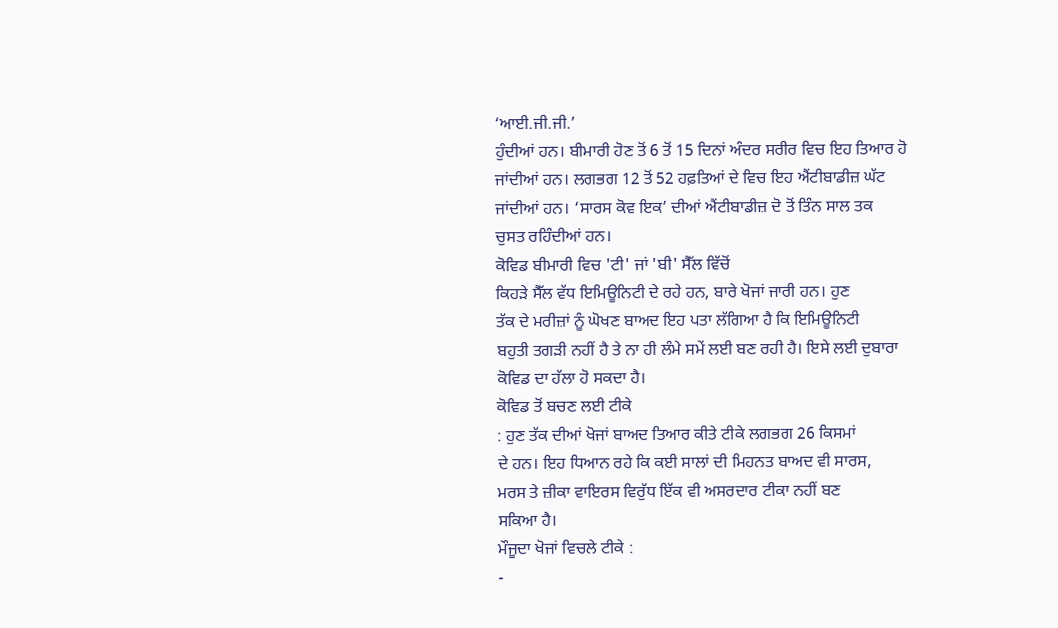‘ਆਈ.ਜੀ.ਜੀ.’
ਹੁੰਦੀਆਂ ਹਨ। ਬੀਮਾਰੀ ਹੋਣ ਤੋਂ 6 ਤੋਂ 15 ਦਿਨਾਂ ਅੰਦਰ ਸਰੀਰ ਵਿਚ ਇਹ ਤਿਆਰ ਹੋ
ਜਾਂਦੀਆਂ ਹਨ। ਲਗਭਗ 12 ਤੋਂ 52 ਹਫ਼ਤਿਆਂ ਦੇ ਵਿਚ ਇਹ ਐਂਟੀਬਾਡੀਜ਼ ਘੱਟ
ਜਾਂਦੀਆਂ ਹਨ। ‘ਸਾਰਸ ਕੋਵ ਇਕ’ ਦੀਆਂ ਐਂਟੀਬਾਡੀਜ਼ ਦੋ ਤੋਂ ਤਿੰਨ ਸਾਲ ਤਕ
ਚੁਸਤ ਰਹਿੰਦੀਆਂ ਹਨ।
ਕੋਵਿਡ ਬੀਮਾਰੀ ਵਿਚ 'ਟੀ' ਜਾਂ 'ਬੀ' ਸੈੱਲ ਵਿੱਚੋਂ
ਕਿਹੜੇ ਸੈੱਲ ਵੱਧ ਇਮਿਊਨਿਟੀ ਦੇ ਰਹੇ ਹਨ, ਬਾਰੇ ਖੋਜਾਂ ਜਾਰੀ ਹਨ। ਹੁਣ
ਤੱਕ ਦੇ ਮਰੀਜ਼ਾਂ ਨੂੰ ਘੋਖਣ ਬਾਅਦ ਇਹ ਪਤਾ ਲੱਗਿਆ ਹੈ ਕਿ ਇਮਿਊਨਿਟੀ
ਬਹੁਤੀ ਤਗੜੀ ਨਹੀਂ ਹੈ ਤੇ ਨਾ ਹੀ ਲੰਮੇ ਸਮੇਂ ਲਈ ਬਣ ਰਹੀ ਹੈ। ਇਸੇ ਲਈ ਦੁਬਾਰਾ
ਕੋਵਿਡ ਦਾ ਹੱਲਾ ਹੋ ਸਕਦਾ ਹੈ।
ਕੋਵਿਡ ਤੋਂ ਬਚਣ ਲਈ ਟੀਕੇ
: ਹੁਣ ਤੱਕ ਦੀਆਂ ਖੋਜਾਂ ਬਾਅਦ ਤਿਆਰ ਕੀਤੇ ਟੀਕੇ ਲਗਭਗ 26 ਕਿਸਮਾਂ
ਦੇ ਹਨ। ਇਹ ਧਿਆਨ ਰਹੇ ਕਿ ਕਈ ਸਾਲਾਂ ਦੀ ਮਿਹਨਤ ਬਾਅਦ ਵੀ ਸਾਰਸ,
ਮਰਸ ਤੇ ਜ਼ੀਕਾ ਵਾਇਰਸ ਵਿਰੁੱਧ ਇੱਕ ਵੀ ਅਸਰਦਾਰ ਟੀਕਾ ਨਹੀਂ ਬਣ
ਸਕਿਆ ਹੈ।
ਮੌਜੂਦਾ ਖੋਜਾਂ ਵਿਚਲੇ ਟੀਕੇ :
-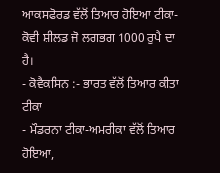ਆਕਸਫੋਰਡ ਵੱਲੋਂ ਤਿਆਰ ਹੋਇਆ ਟੀਕਾ-ਕੋਵੀ ਸ਼ੀਲਡ ਜੋ ਲਗਭਗ 1000 ਰੁਪੈ ਦਾ
ਹੈ।
- ਕੋਵੈਕਸਿਨ :- ਭਾਰਤ ਵੱਲੋਂ ਤਿਆਰ ਕੀਤਾ ਟੀਕਾ
- ਮੌਡਰਨਾ ਟੀਕਾ-ਅਮਰੀਕਾ ਵੱਲੋਂ ਤਿਆਰ ਹੋਇਆ,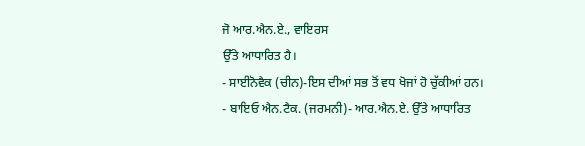ਜੋ ਆਰ.ਐਨ.ਏ., ਵਾਇਰਸ
ਉੱਤੇ ਆਧਾਰਿਤ ਹੈ।
- ਸਾਈਨੋਵੈਕ (ਚੀਨ)-ਇਸ ਦੀਆਂ ਸਭ ਤੋਂ ਵਧ ਖੋਜਾਂ ਹੋ ਚੁੱਕੀਆਂ ਹਨ।
- ਬਾਇਓ ਐਨ.ਟੈਕ. (ਜਰਮਨੀ)- ਆਰ.ਐਨ.ਏ. ਉੱਤੇ ਆਧਾਰਿਤ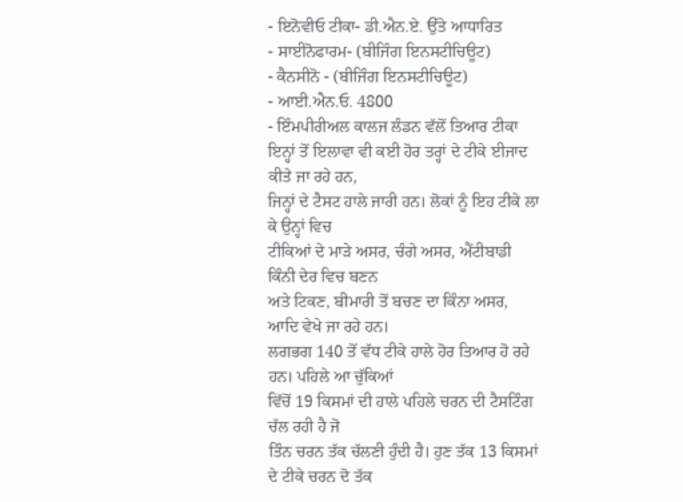- ਇਨੋਵੀਓ ਟੀਕਾ- ਡੀ.ਐਨ.ਏ. ਉੱਤੇ ਆਧਾਰਿਤ
- ਸਾਈਨੋਫਾਰਮ- (ਬੀਜਿੰਗ ਇਨਸਟੀਚਿਊਟ)
- ਕੈਨਸੀਨੋ - (ਬੀਜਿੰਗ ਇਨਸਟੀਚਿਊਟ)
- ਆਈ.ਐਨ.ਓ. 4800
- ਇੰਮਪੀਰੀਅਲ ਕਾਲਜ ਲੰਡਨ ਵੱਲੋਂ ਤਿਆਰ ਟੀਕਾ
ਇਨ੍ਹਾਂ ਤੋਂ ਇਲਾਵਾ ਵੀ ਕਈ ਹੋਰ ਤਰ੍ਹਾਂ ਦੇ ਟੀਕੇ ਈਜਾਦ ਕੀਤੇ ਜਾ ਰਹੇ ਹਨ,
ਜਿਨ੍ਹਾਂ ਦੇ ਟੈਸਟ ਹਾਲੇ ਜਾਰੀ ਹਨ। ਲੋਕਾਂ ਨੂੰ ਇਹ ਟੀਕੇ ਲਾ ਕੇ ਉਨ੍ਹਾਂ ਵਿਚ
ਟੀਕਿਆਂ ਦੇ ਮਾੜੇ ਅਸਰ, ਚੰਗੇ ਅਸਰ, ਐਂਟੀਬਾਡੀ ਕਿੰਨੀ ਦੇਰ ਵਿਚ ਬਣਨ
ਅਤੇ ਟਿਕਣ, ਬੀਮਾਰੀ ਤੋਂ ਬਚਣ ਦਾ ਕਿੰਨਾ ਅਸਰ, ਆਦਿ ਵੇਖੇ ਜਾ ਰਹੇ ਹਨ।
ਲਗਭਗ 140 ਤੋਂ ਵੱਧ ਟੀਕੇ ਹਾਲੇ ਹੋਰ ਤਿਆਰ ਹੋ ਰਹੇ ਹਨ। ਪਹਿਲੇ ਆ ਚੁੱਕਿਆਂ
ਵਿੱਚੋਂ 19 ਕਿਸਮਾਂ ਦੀ ਹਾਲੇ ਪਹਿਲੇ ਚਰਨ ਦੀ ਟੈਸਟਿੰਗ ਚੱਲ ਰਹੀ ਹੈ ਜੋ
ਤਿੰਨ ਚਰਨ ਤੱਕ ਚੱਲਣੀ ਹੁੰਦੀ ਹੈ। ਹੁਣ ਤੱਕ 13 ਕਿਸਮਾਂ ਦੇ ਟੀਕੇ ਚਰਨ ਦੋ ਤੱਕ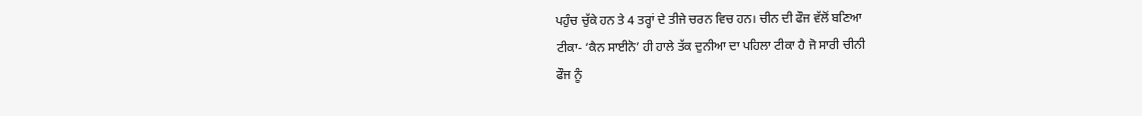ਪਹੁੰਚ ਚੁੱਕੇ ਹਨ ਤੇ 4 ਤਰ੍ਹਾਂ ਦੇ ਤੀਜੇ ਚਰਨ ਵਿਚ ਹਨ। ਚੀਨ ਦੀ ਫੌਜ ਵੱਲੋਂ ਬਣਿਆ
ਟੀਕਾ- ‘ਕੈਨ ਸਾਈਨੋ’ ਹੀ ਹਾਲੇ ਤੱਕ ਦੁਨੀਆ ਦਾ ਪਹਿਲਾ ਟੀਕਾ ਹੈ ਜੋ ਸਾਰੀ ਚੀਨੀ
ਫੌਜ ਨੂੰ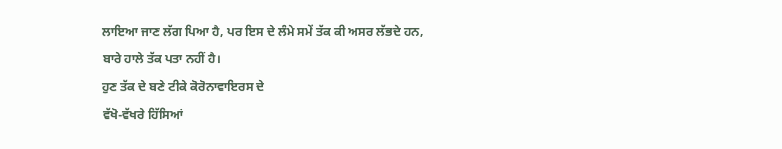ਲਾਇਆ ਜਾਣ ਲੱਗ ਪਿਆ ਹੈ, ਪਰ ਇਸ ਦੇ ਲੰਮੇ ਸਮੇਂ ਤੱਕ ਕੀ ਅਸਰ ਲੱਭਦੇ ਹਨ,
ਬਾਰੇ ਹਾਲੇ ਤੱਕ ਪਤਾ ਨਹੀਂ ਹੈ।
ਹੁਣ ਤੱਕ ਦੇ ਬਣੇ ਟੀਕੇ ਕੋਰੋਨਾਵਾਇਰਸ ਦੇ
ਵੱਖੋ-ਵੱਖਰੇ ਹਿੱਸਿਆਂ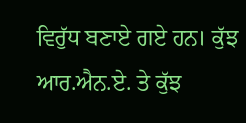ਵਿਰੁੱਧ ਬਣਾਏ ਗਏ ਹਨ। ਕੁੱਝ ਆਰ.ਐਨ.ਏ. ਤੇ ਕੁੱਝ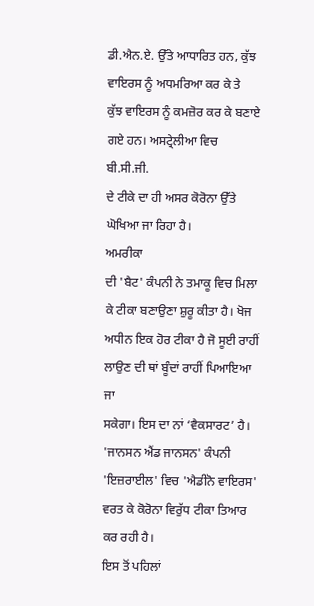ਡੀ.ਐਨ.ਏ. ਉੱਤੇ ਆਧਾਰਿਤ ਹਨ, ਕੁੱਝ ਵਾਇਰਸ ਨੂੰ ਅਧਮਰਿਆ ਕਰ ਕੇ ਤੇ
ਕੁੱਝ ਵਾਇਰਸ ਨੂੰ ਕਮਜ਼ੋਰ ਕਰ ਕੇ ਬਣਾਏ ਗਏ ਹਨ। ਅਸਟ੍ਰੇਲੀਆ ਵਿਚ ਬੀ.ਸੀ.ਜੀ.
ਦੇ ਟੀਕੇ ਦਾ ਹੀ ਅਸਰ ਕੋਰੋਨਾ ਉੱਤੇ ਘੋਖਿਆ ਜਾ ਰਿਹਾ ਹੈ।
ਅਮਰੀਕਾ
ਦੀ 'ਬੈਟ' ਕੰਪਨੀ ਨੇ ਤਮਾਕੂ ਵਿਚ ਮਿਲਾ ਕੇ ਟੀਕਾ ਬਣਾਉਣਾ ਸ਼ੁਰੂ ਕੀਤਾ ਹੈ। ਖੋਜ
ਅਧੀਨ ਇਕ ਹੋਰ ਟੀਕਾ ਹੈ ਜੋ ਸੂਈ ਰਾਹੀਂ ਲਾਉਣ ਦੀ ਥਾਂ ਬੂੰਦਾਂ ਰਾਹੀਂ ਪਿਆਇਆ ਜਾ
ਸਕੇਗਾ। ਇਸ ਦਾ ਨਾਂ ‘ਵੈਕਸਾਰਟ’ ਹੈ।
'ਜਾਨਸਨ ਐਂਡ ਜਾਨਸਨ' ਕੰਪਨੀ
'ਇਜ਼ਰਾਈਲ' ਵਿਚ 'ਐਡੀਨੋ ਵਾਇਰਸ' ਵਰਤ ਕੇ ਕੋਰੋਨਾ ਵਿਰੁੱਧ ਟੀਕਾ ਤਿਆਰ ਕਰ ਰਹੀ ਹੈ।
ਇਸ ਤੋਂ ਪਹਿਲਾਂ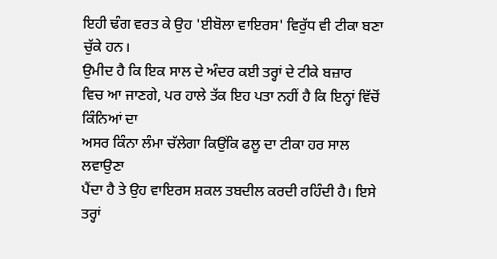ਇਹੀ ਢੰਗ ਵਰਤ ਕੇ ਉਹ 'ਈਬੋਲਾ ਵਾਇਰਸ' ਵਿਰੁੱਧ ਵੀ ਟੀਕਾ ਬਣਾ
ਚੁੱਕੇ ਹਨ।
ਉਮੀਦ ਹੈ ਕਿ ਇਕ ਸਾਲ ਦੇ ਅੰਦਰ ਕਈ ਤਰ੍ਹਾਂ ਦੇ ਟੀਕੇ ਬਜ਼ਾਰ
ਵਿਚ ਆ ਜਾਣਗੇ, ਪਰ ਹਾਲੇ ਤੱਕ ਇਹ ਪਤਾ ਨਹੀਂ ਹੈ ਕਿ ਇਨ੍ਹਾਂ ਵਿੱਚੋਂ ਕਿੰਨਿਆਂ ਦਾ
ਅਸਰ ਕਿੰਨਾ ਲੰਮਾ ਚੱਲੇਗਾ ਕਿਉਂਕਿ ਫਲੂ ਦਾ ਟੀਕਾ ਹਰ ਸਾਲ ਲਵਾਉਣਾ
ਪੈਂਦਾ ਹੈ ਤੇ ਉਹ ਵਾਇਰਸ ਸ਼ਕਲ ਤਬਦੀਲ ਕਰਦੀ ਰਹਿੰਦੀ ਹੈ। ਇਸੇ ਤਰ੍ਹਾਂ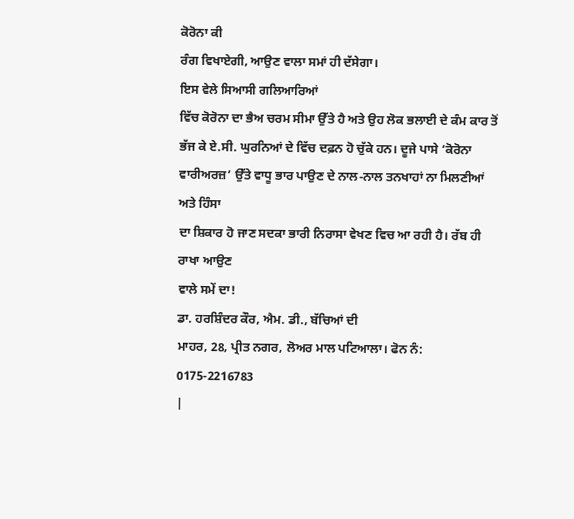ਕੋਰੋਨਾ ਕੀ
ਰੰਗ ਵਿਖਾਏਗੀ, ਆਉਣ ਵਾਲਾ ਸਮਾਂ ਹੀ ਦੱਸੇਗਾ।
ਇਸ ਵੇਲੇ ਸਿਆਸੀ ਗਲਿਆਰਿਆਂ
ਵਿੱਚ ਕੋਰੋਨਾ ਦਾ ਭੈਅ ਚਰਮ ਸੀਮਾ ਉੱਤੇ ਹੈ ਅਤੇ ਉਹ ਲੋਕ ਭਲਾਈ ਦੇ ਕੰਮ ਕਾਰ ਤੋਂ
ਭੱਜ ਕੇ ਏ.ਸੀ. ਘੁਰਨਿਆਂ ਦੇ ਵਿੱਚ ਦਫ਼ਨ ਹੋ ਚੁੱਕੇ ਹਨ। ਦੂਜੇ ਪਾਸੇ ‘ਕੋਰੋਨਾ
ਵਾਰੀਅਰਜ਼’ ਉੱਤੇ ਵਾਧੂ ਭਾਰ ਪਾਉਣ ਦੇ ਨਾਲ-ਨਾਲ ਤਨਖਾਹਾਂ ਨਾ ਮਿਲਣੀਆਂ ਅਤੇ ਹਿੰਸਾ
ਦਾ ਸ਼ਿਕਾਰ ਹੋ ਜਾਣ ਸਦਕਾ ਭਾਰੀ ਨਿਰਾਸਾ ਵੇਖਣ ਵਿਚ ਆ ਰਹੀ ਹੈ। ਰੱਬ ਹੀ ਰਾਖਾ ਆਉਣ
ਵਾਲੇ ਸਮੇਂ ਦਾ!
ਡਾ. ਹਰਸ਼ਿੰਦਰ ਕੌਰ, ਐਮ. ਡੀ., ਬੱਚਿਆਂ ਦੀ
ਮਾਹਰ, 28, ਪ੍ਰੀਤ ਨਗਰ, ਲੋਅਰ ਮਾਲ ਪਟਿਆਲਾ। ਫੋਨ ਨੰ: 0175-2216783
|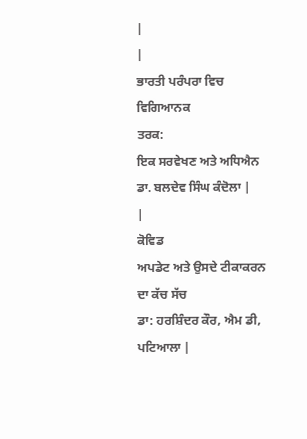|
|
ਭਾਰਤੀ ਪਰੰਪਰਾ ਵਿਚ ਵਿਗਿਆਨਕ
ਤਰਕ:
ਇਕ ਸਰਵੇਖਣ ਅਤੇ ਅਧਿਐਨ
ਡਾ. ਬਲਦੇਵ ਸਿੰਘ ਕੰਦੋਲਾ |
|
ਕੋਵਿਡ
ਅਪਡੇਟ ਅਤੇ ਉਸਦੇ ਟੀਕਾਕਰਨ ਦਾ ਕੱਚ ਸੱਚ
ਡਾ: ਹਰਸ਼ਿੰਦਰ ਕੌਰ, ਐਮ ਡੀ, ਪਟਿਆਲਾ |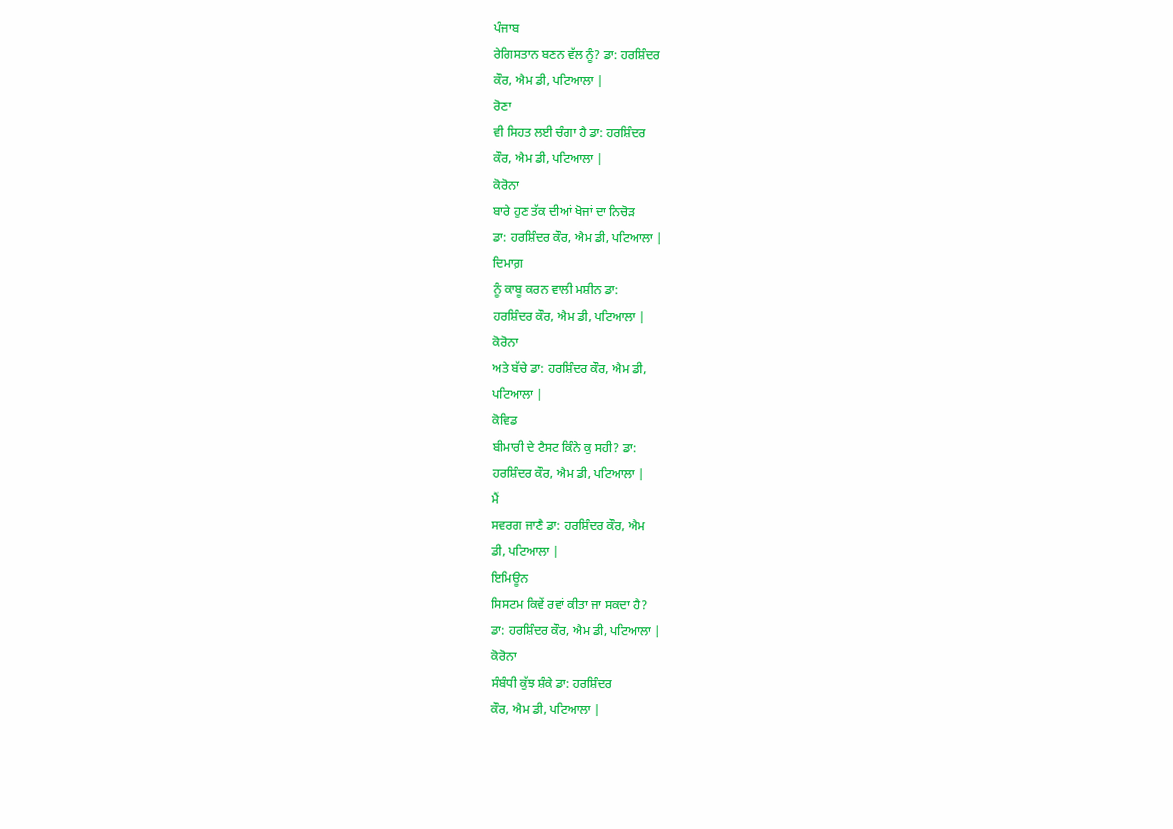ਪੰਜਾਬ
ਰੇਗਿਸਤਾਨ ਬਣਨ ਵੱਲ ਨੂੰ? ਡਾ: ਹਰਸ਼ਿੰਦਰ
ਕੌਰ, ਐਮ ਡੀ, ਪਟਿਆਲਾ |
ਰੋਣਾ
ਵੀ ਸਿਹਤ ਲਈ ਚੰਗਾ ਹੈ ਡਾ: ਹਰਸ਼ਿੰਦਰ
ਕੌਰ, ਐਮ ਡੀ, ਪਟਿਆਲਾ |
ਕੋਰੋਨਾ
ਬਾਰੇ ਹੁਣ ਤੱਕ ਦੀਆਂ ਖੋਜਾਂ ਦਾ ਨਿਚੋੜ
ਡਾ: ਹਰਸ਼ਿੰਦਰ ਕੌਰ, ਐਮ ਡੀ, ਪਟਿਆਲਾ |
ਦਿਮਾਗ਼
ਨੂੰ ਕਾਬੂ ਕਰਨ ਵਾਲੀ ਮਸ਼ੀਨ ਡਾ:
ਹਰਸ਼ਿੰਦਰ ਕੌਰ, ਐਮ ਡੀ, ਪਟਿਆਲਾ |
ਕੋਰੋਨਾ
ਅਤੇ ਬੱਚੇ ਡਾ: ਹਰਸ਼ਿੰਦਰ ਕੌਰ, ਐਮ ਡੀ,
ਪਟਿਆਲਾ |
ਕੋਵਿਡ
ਬੀਮਾਰੀ ਦੇ ਟੈਸਟ ਕਿੰਨੇ ਕੁ ਸਹੀ? ਡਾ:
ਹਰਸ਼ਿੰਦਰ ਕੌਰ, ਐਮ ਡੀ, ਪਟਿਆਲਾ |
ਮੈਂ
ਸਵਰਗ ਜਾਣੈ ਡਾ: ਹਰਸ਼ਿੰਦਰ ਕੌਰ, ਐਮ
ਡੀ, ਪਟਿਆਲਾ |
ਇਮਿਊਨ
ਸਿਸਟਮ ਕਿਵੇਂ ਰਵਾਂ ਕੀਤਾ ਜਾ ਸਕਦਾ ਹੈ?
ਡਾ: ਹਰਸ਼ਿੰਦਰ ਕੌਰ, ਐਮ ਡੀ, ਪਟਿਆਲਾ |
ਕੋਰੋਨਾ
ਸੰਬੰਧੀ ਕੁੱਝ ਸ਼ੰਕੇ ਡਾ: ਹਰਸ਼ਿੰਦਰ
ਕੌਰ, ਐਮ ਡੀ, ਪਟਿਆਲਾ |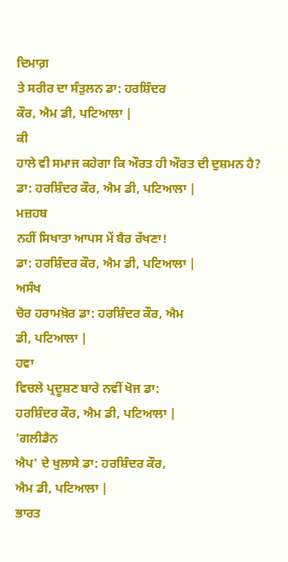ਦਿਮਾਗ਼
ਤੇ ਸਰੀਰ ਦਾ ਸੰਤੁਲਨ ਡਾ: ਹਰਸ਼ਿੰਦਰ
ਕੌਰ, ਐਮ ਡੀ, ਪਟਿਆਲਾ |
ਕੀ
ਹਾਲੇ ਵੀ ਸਮਾਜ ਕਹੇਗਾ ਕਿ ਔਰਤ ਹੀ ਔਰਤ ਦੀ ਦੁਸ਼ਮਨ ਹੈ?
ਡਾ: ਹਰਸ਼ਿੰਦਰ ਕੌਰ, ਐਮ ਡੀ, ਪਟਿਆਲਾ |
ਮਜ਼ਹਬ
ਨਹੀਂ ਸਿਖਾਤਾ ਆਪਸ ਮੇਂ ਬੈਰ ਰੱਖਣਾ!
ਡਾ: ਹਰਸ਼ਿੰਦਰ ਕੌਰ, ਐਮ ਡੀ, ਪਟਿਆਲਾ |
ਅਸੰਖ
ਚੋਰ ਹਰਾਮਖ਼ੋਰ ਡਾ: ਹਰਸ਼ਿੰਦਰ ਕੌਰ, ਐਮ
ਡੀ, ਪਟਿਆਲਾ |
ਹਵਾ
ਵਿਚਲੇ ਪ੍ਰਦੂਸ਼ਣ ਬਾਰੇ ਨਵੀਂ ਖੋਜ ਡਾ:
ਹਰਸ਼ਿੰਦਰ ਕੌਰ, ਐਮ ਡੀ, ਪਟਿਆਲਾ |
'ਗਲੀਡੈਨ
ਐਪ' ਦੇ ਖੁਲਾਸੇ ਡਾ: ਹਰਸ਼ਿੰਦਰ ਕੌਰ,
ਐਮ ਡੀ, ਪਟਿਆਲਾ |
ਭਾਰਤ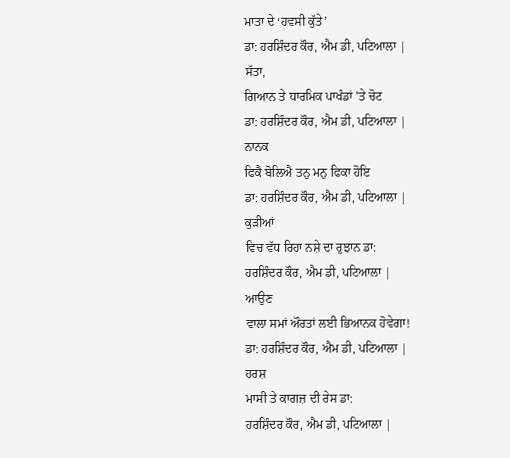ਮਾਤਾ ਦੇ ‘ਹਵਸੀ ਕੁੱਤੇ’
ਡਾ: ਹਰਸ਼ਿੰਦਰ ਕੌਰ, ਐਮ ਡੀ, ਪਟਿਆਲਾ |
ਸੱਤਾ,
ਗਿਆਨ ਤੇ ਧਾਰਮਿਕ ਪਾਖੰਡਾਂ ’ਤੇ ਚੋਟ
ਡਾ: ਹਰਸ਼ਿੰਦਰ ਕੌਰ, ਐਮ ਡੀ, ਪਟਿਆਲਾ |
ਨਾਨਕ
ਫਿਕੈ ਬੋਲਿਐ ਤਨੁ ਮਨੁ ਫਿਕਾ ਹੋਇ
ਡਾ: ਹਰਸ਼ਿੰਦਰ ਕੌਰ, ਐਮ ਡੀ, ਪਟਿਆਲਾ |
ਕੁੜੀਆਂ
ਵਿਚ ਵੱਧ ਰਿਹਾ ਨਸ਼ੇ ਦਾ ਰੁਝਾਨ ਡਾ:
ਹਰਸ਼ਿੰਦਰ ਕੌਰ, ਐਮ ਡੀ, ਪਟਿਆਲਾ |
ਆਉਣ
ਵਾਲਾ ਸਮਾਂ ਔਰਤਾਂ ਲਈ ਭਿਆਨਕ ਹੋਵੇਗਾ!
ਡਾ: ਹਰਸ਼ਿੰਦਰ ਕੌਰ, ਐਮ ਡੀ, ਪਟਿਆਲਾ |
ਹਰਸ਼
ਮਾਸੀ ਤੇ ਕਾਗਜ਼ ਦੀ ਰੇਸ ਡਾ:
ਹਰਸ਼ਿੰਦਰ ਕੌਰ, ਐਮ ਡੀ, ਪਟਿਆਲਾ |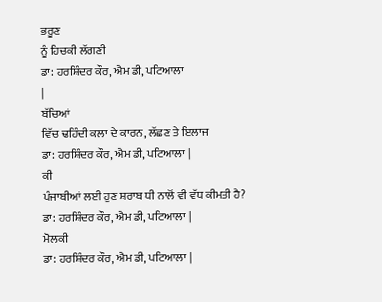ਭਰੂਣ
ਨੂੰ ਹਿਚਕੀ ਲੱਗਣੀ
ਡਾ: ਹਰਸ਼ਿੰਦਰ ਕੌਰ, ਐਮ ਡੀ, ਪਟਿਆਲਾ
|
ਬੱਚਿਆਂ
ਵਿੱਚ ਢਹਿੰਦੀ ਕਲਾ ਦੇ ਕਾਰਨ, ਲੱਛਣ ਤੇ ਇਲਾਜ
ਡਾ: ਹਰਸ਼ਿੰਦਰ ਕੌਰ, ਐਮ ਡੀ, ਪਟਿਆਲਾ |
ਕੀ
ਪੰਜਾਬੀਆਂ ਲਈ ਹੁਣ ਸ਼ਰਾਬ ਧੀ ਨਾਲੋਂ ਵੀ ਵੱਧ ਕੀਮਤੀ ਹੈ?
ਡਾ: ਹਰਸ਼ਿੰਦਰ ਕੌਰ, ਐਮ ਡੀ, ਪਟਿਆਲਾ |
ਮੋਲਕੀ
ਡਾ: ਹਰਸ਼ਿੰਦਰ ਕੌਰ, ਐਮ ਡੀ, ਪਟਿਆਲਾ |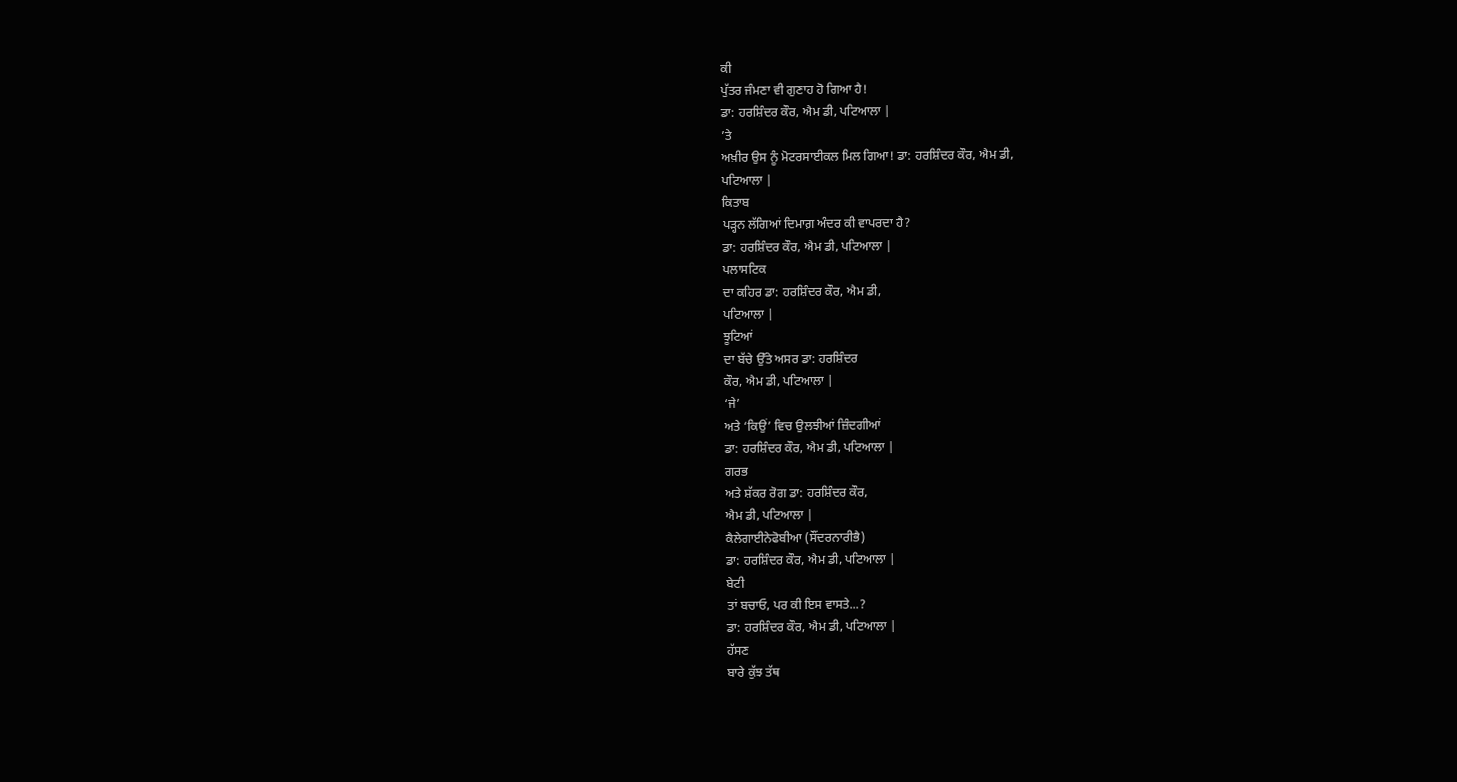ਕੀ
ਪੁੱਤਰ ਜੰਮਣਾ ਵੀ ਗੁਣਾਹ ਹੋ ਗਿਆ ਹੈ!
ਡਾ: ਹਰਸ਼ਿੰਦਰ ਕੌਰ, ਐਮ ਡੀ, ਪਟਿਆਲਾ |
’ਤੇ
ਅਖ਼ੀਰ ਉਸ ਨੂੰ ਮੋਟਰਸਾਈਕਲ ਮਿਲ ਗਿਆ! ਡਾ: ਹਰਸ਼ਿੰਦਰ ਕੌਰ, ਐਮ ਡੀ,
ਪਟਿਆਲਾ |
ਕਿਤਾਬ
ਪੜ੍ਹਨ ਲੱਗਿਆਂ ਦਿਮਾਗ਼ ਅੰਦਰ ਕੀ ਵਾਪਰਦਾ ਹੈ?
ਡਾ: ਹਰਸ਼ਿੰਦਰ ਕੌਰ, ਐਮ ਡੀ, ਪਟਿਆਲਾ |
ਪਲਾਸਟਿਕ
ਦਾ ਕਹਿਰ ਡਾ: ਹਰਸ਼ਿੰਦਰ ਕੌਰ, ਐਮ ਡੀ,
ਪਟਿਆਲਾ |
ਝੂਟਿਆਂ
ਦਾ ਬੱਚੇ ਉੱਤੇ ਅਸਰ ਡਾ: ਹਰਸ਼ਿੰਦਰ
ਕੌਰ, ਐਮ ਡੀ, ਪਟਿਆਲਾ |
‘ਜੇ’
ਅਤੇ ‘ਕਿਉਂ’ ਵਿਚ ਉਲਝੀਆਂ ਜ਼ਿੰਦਗੀਆਂ
ਡਾ: ਹਰਸ਼ਿੰਦਰ ਕੌਰ, ਐਮ ਡੀ, ਪਟਿਆਲਾ |
ਗਰਭ
ਅਤੇ ਸ਼ੱਕਰ ਰੋਗ ਡਾ: ਹਰਸ਼ਿੰਦਰ ਕੌਰ,
ਐਮ ਡੀ, ਪਟਿਆਲਾ |
ਕੈਲੇਗਾਈਨੇਫੋਬੀਆ (ਸੌਂਦਰਨਾਰੀਭੈ)
ਡਾ: ਹਰਸ਼ਿੰਦਰ ਕੌਰ, ਐਮ ਡੀ, ਪਟਿਆਲਾ |
ਬੇਟੀ
ਤਾਂ ਬਚਾਓ, ਪਰ ਕੀ ਇਸ ਵਾਸਤੇ...?
ਡਾ: ਹਰਸ਼ਿੰਦਰ ਕੌਰ, ਐਮ ਡੀ, ਪਟਿਆਲਾ |
ਹੱਸਣ
ਬਾਰੇ ਕੁੱਝ ਤੱਥ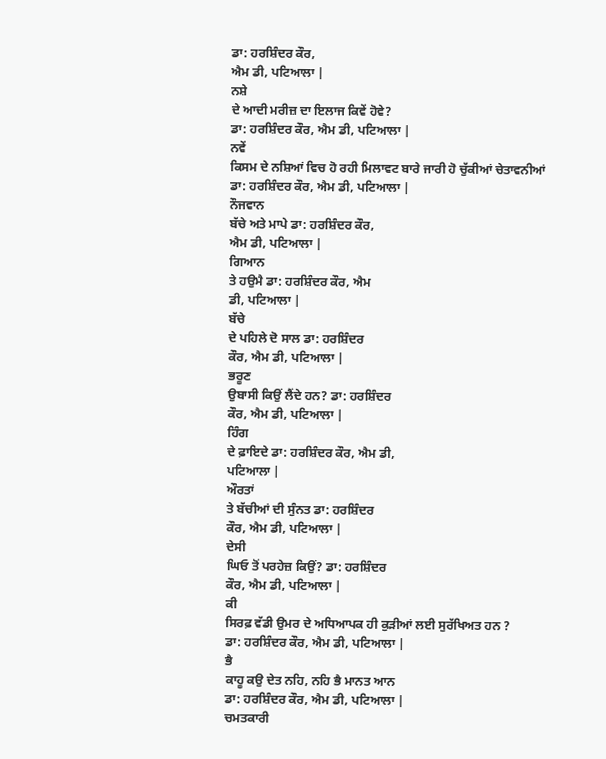ਡਾ: ਹਰਸ਼ਿੰਦਰ ਕੌਰ,
ਐਮ ਡੀ, ਪਟਿਆਲਾ |
ਨਸ਼ੇ
ਦੇ ਆਦੀ ਮਰੀਜ਼ ਦਾ ਇਲਾਜ ਕਿਵੇਂ ਹੋਵੇ?
ਡਾ: ਹਰਸ਼ਿੰਦਰ ਕੌਰ, ਐਮ ਡੀ, ਪਟਿਆਲਾ |
ਨਵੇਂ
ਕਿਸਮ ਦੇ ਨਸ਼ਿਆਂ ਵਿਚ ਹੋ ਰਹੀ ਮਿਲਾਵਟ ਬਾਰੇ ਜਾਰੀ ਹੋ ਚੁੱਕੀਆਂ ਚੇਤਾਵਨੀਆਂ
ਡਾ: ਹਰਸ਼ਿੰਦਰ ਕੌਰ, ਐਮ ਡੀ, ਪਟਿਆਲਾ |
ਨੌਜਵਾਨ
ਬੱਚੇ ਅਤੇ ਮਾਪੇ ਡਾ: ਹਰਸ਼ਿੰਦਰ ਕੌਰ,
ਐਮ ਡੀ, ਪਟਿਆਲਾ |
ਗਿਆਨ
ਤੇ ਹਉਮੈ ਡਾ: ਹਰਸ਼ਿੰਦਰ ਕੌਰ, ਐਮ
ਡੀ, ਪਟਿਆਲਾ |
ਬੱਚੇ
ਦੇ ਪਹਿਲੇ ਦੋ ਸਾਲ ਡਾ: ਹਰਸ਼ਿੰਦਰ
ਕੌਰ, ਐਮ ਡੀ, ਪਟਿਆਲਾ |
ਭਰੂਣ
ਉਬਾਸੀ ਕਿਉਂ ਲੈਂਦੇ ਹਨ? ਡਾ: ਹਰਸ਼ਿੰਦਰ
ਕੌਰ, ਐਮ ਡੀ, ਪਟਿਆਲਾ |
ਹਿੰਗ
ਦੇ ਫ਼ਾਇਦੇ ਡਾ: ਹਰਸ਼ਿੰਦਰ ਕੌਰ, ਐਮ ਡੀ,
ਪਟਿਆਲਾ |
ਔਰਤਾਂ
ਤੇ ਬੱਚੀਆਂ ਦੀ ਸੁੰਨਤ ਡਾ: ਹਰਸ਼ਿੰਦਰ
ਕੌਰ, ਐਮ ਡੀ, ਪਟਿਆਲਾ |
ਦੇਸੀ
ਘਿਓ ਤੋਂ ਪਰਹੇਜ਼ ਕਿਉਂ? ਡਾ: ਹਰਸ਼ਿੰਦਰ
ਕੌਰ, ਐਮ ਡੀ, ਪਟਿਆਲਾ |
ਕੀ
ਸਿਰਫ਼ ਵੱਡੀ ਉਮਰ ਦੇ ਅਧਿਆਪਕ ਹੀ ਕੁੜੀਆਂ ਲਈ ਸੁਰੱਖਿਅਤ ਹਨ ?
ਡਾ: ਹਰਸ਼ਿੰਦਰ ਕੌਰ, ਐਮ ਡੀ, ਪਟਿਆਲਾ |
ਭੈ
ਕਾਹੂ ਕਉ ਦੇਤ ਨਹਿ, ਨਹਿ ਭੈ ਮਾਨਤ ਆਨ
ਡਾ: ਹਰਸ਼ਿੰਦਰ ਕੌਰ, ਐਮ ਡੀ, ਪਟਿਆਲਾ |
ਚਮਤਕਾਰੀ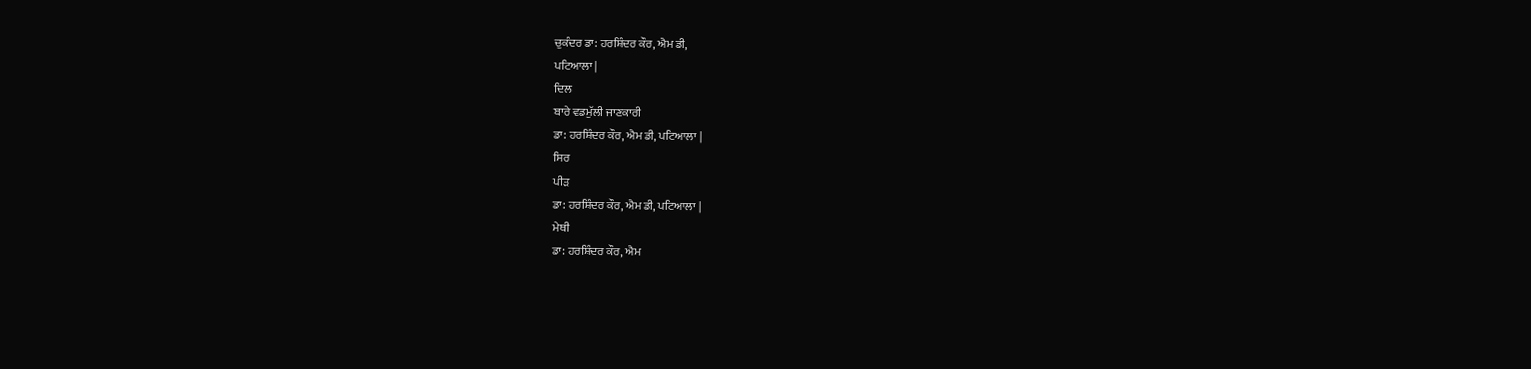ਚੁਕੰਦਰ ਡਾ: ਹਰਸ਼ਿੰਦਰ ਕੌਰ, ਐਮ ਡੀ,
ਪਟਿਆਲਾ |
ਦਿਲ
ਬਾਰੇ ਵਡਮੁੱਲੀ ਜਾਣਕਾਰੀ
ਡਾ: ਹਰਸ਼ਿੰਦਰ ਕੌਰ, ਐਮ ਡੀ, ਪਟਿਆਲਾ |
ਸਿਰ
ਪੀੜ
ਡਾ: ਹਰਸ਼ਿੰਦਰ ਕੌਰ, ਐਮ ਡੀ, ਪਟਿਆਲਾ |
ਮੇਥੀ
ਡਾ: ਹਰਸ਼ਿੰਦਰ ਕੌਰ, ਐਮ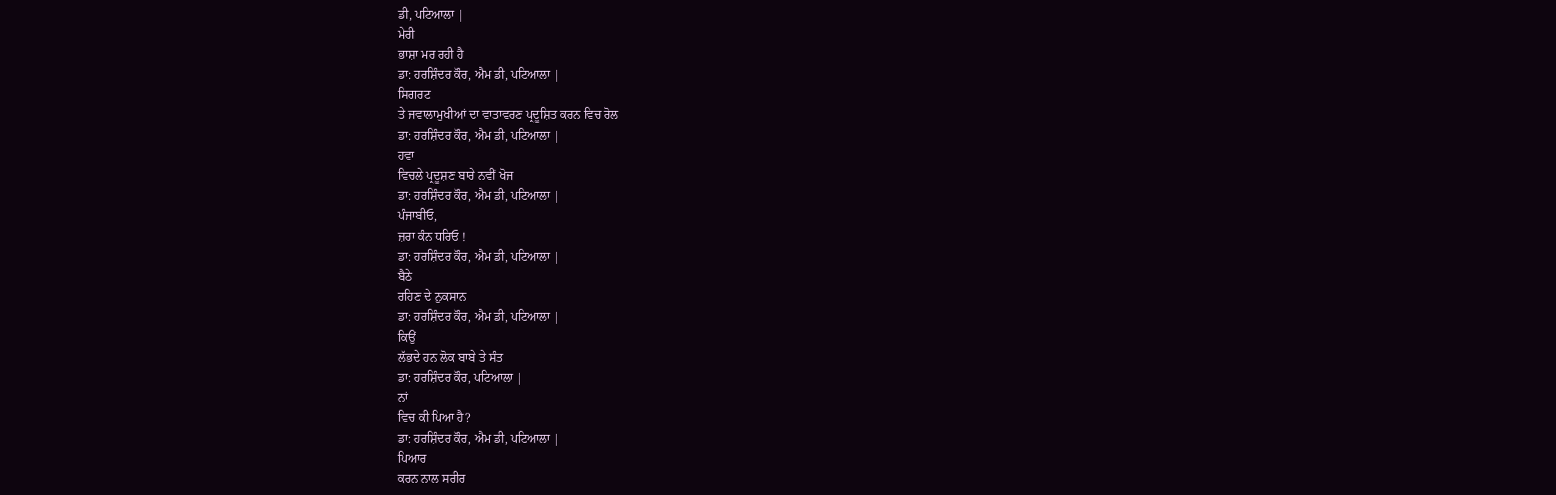ਡੀ, ਪਟਿਆਲਾ |
ਮੇਰੀ
ਭਾਸ਼ਾ ਮਰ ਰਹੀ ਹੈ
ਡਾ: ਹਰਸ਼ਿੰਦਰ ਕੌਰ, ਐਮ ਡੀ, ਪਟਿਆਲਾ |
ਸਿਗਰਟ
ਤੇ ਜਵਾਲਾਮੁਖੀਆਂ ਦਾ ਵਾਤਾਵਰਣ ਪ੍ਰਦੂਸ਼ਿਤ ਕਰਨ ਵਿਚ ਰੋਲ
ਡਾ: ਹਰਸ਼ਿੰਦਰ ਕੌਰ, ਐਮ ਡੀ, ਪਟਿਆਲਾ |
ਹਵਾ
ਵਿਚਲੇ ਪ੍ਰਦੂਸ਼ਣ ਬਾਰੇ ਨਵੀਂ ਖੋਜ
ਡਾ: ਹਰਸ਼ਿੰਦਰ ਕੌਰ, ਐਮ ਡੀ, ਪਟਿਆਲਾ |
ਪੰਜਾਬੀਓ,
ਜ਼ਰਾ ਕੰਨ ਧਰਿਓ !
ਡਾ: ਹਰਸ਼ਿੰਦਰ ਕੌਰ, ਐਮ ਡੀ, ਪਟਿਆਲਾ |
ਬੈਠੇ
ਰਹਿਣ ਦੇ ਨੁਕਸਾਨ
ਡਾ: ਹਰਸ਼ਿੰਦਰ ਕੌਰ, ਐਮ ਡੀ, ਪਟਿਆਲਾ |
ਕਿਉਂ
ਲੱਭਦੇ ਹਨ ਲੋਕ ਬਾਬੇ ਤੇ ਸੰਤ
ਡਾ: ਹਰਸ਼ਿੰਦਰ ਕੌਰ, ਪਟਿਆਲਾ |
ਨਾਂ
ਵਿਚ ਕੀ ਪਿਆ ਹੈ?
ਡਾ: ਹਰਸ਼ਿੰਦਰ ਕੌਰ, ਐਮ ਡੀ, ਪਟਿਆਲਾ |
ਪਿਆਰ
ਕਰਨ ਨਾਲ ਸਰੀਰ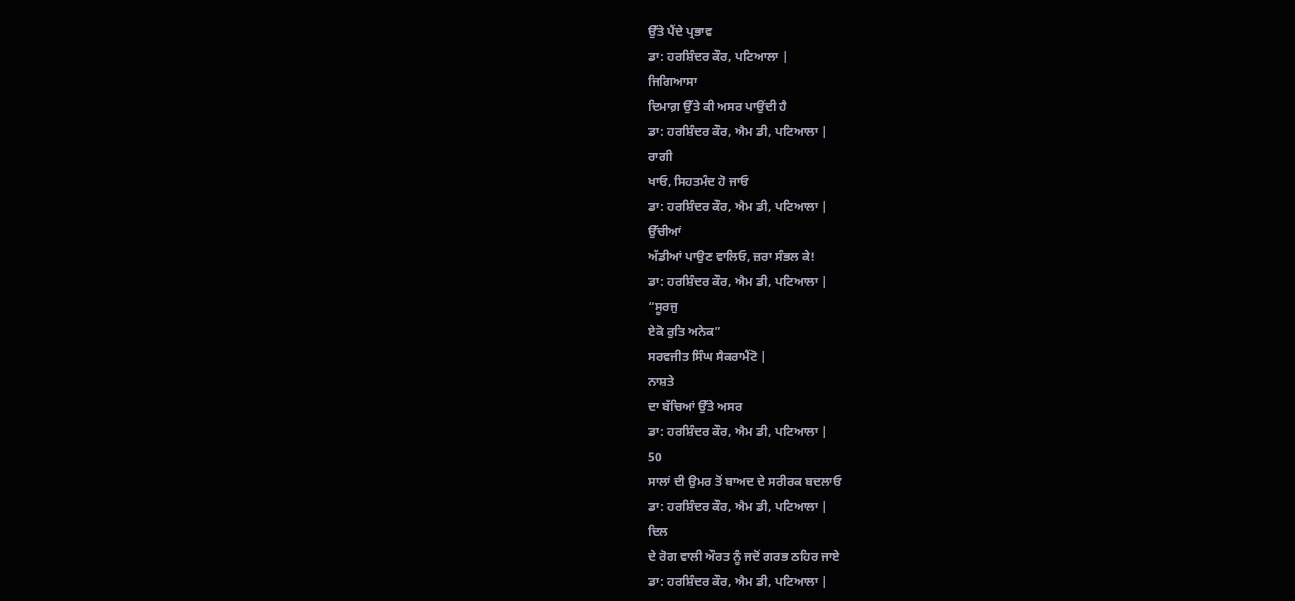ਉੱਤੇ ਪੈਂਦੇ ਪ੍ਰਭਾਵ
ਡਾ: ਹਰਸ਼ਿੰਦਰ ਕੌਰ, ਪਟਿਆਲਾ |
ਜਿਗਿਆਸਾ
ਦਿਮਾਗ਼ ਉੱਤੇ ਕੀ ਅਸਰ ਪਾਉਂਦੀ ਹੈ
ਡਾ: ਹਰਸ਼ਿੰਦਰ ਕੌਰ, ਐਮ ਡੀ, ਪਟਿਆਲਾ |
ਰਾਗੀ
ਖਾਓ, ਸਿਹਤਮੰਦ ਹੋ ਜਾਓ
ਡਾ: ਹਰਸ਼ਿੰਦਰ ਕੌਰ, ਐਮ ਡੀ, ਪਟਿਆਲਾ |
ਉੱਚੀਆਂ
ਅੱਡੀਆਂ ਪਾਉਣ ਵਾਲਿਓ, ਜ਼ਰਾ ਸੰਭਲ ਕੇ!
ਡਾ: ਹਰਸ਼ਿੰਦਰ ਕੌਰ, ਐਮ ਡੀ, ਪਟਿਆਲਾ |
“ਸੂਰਜੁ
ਏਕੋ ਰੁਤਿ ਅਨੇਕ”
ਸਰਵਜੀਤ ਸਿੰਘ ਸੈਕਰਾਮੈਂਟੋ |
ਨਾਸ਼ਤੇ
ਦਾ ਬੱਚਿਆਂ ਉੱਤੇ ਅਸਰ
ਡਾ: ਹਰਸ਼ਿੰਦਰ ਕੌਰ, ਐਮ ਡੀ, ਪਟਿਆਲਾ |
50
ਸਾਲਾਂ ਦੀ ਉਮਰ ਤੋਂ ਬਾਅਦ ਦੇ ਸਰੀਰਕ ਬਦਲਾਓ
ਡਾ: ਹਰਸ਼ਿੰਦਰ ਕੌਰ, ਐਮ ਡੀ, ਪਟਿਆਲਾ |
ਦਿਲ
ਦੇ ਰੋਗ ਵਾਲੀ ਔਰਤ ਨੂੰ ਜਦੋਂ ਗਰਭ ਠਹਿਰ ਜਾਏ
ਡਾ: ਹਰਸ਼ਿੰਦਰ ਕੌਰ, ਐਮ ਡੀ, ਪਟਿਆਲਾ |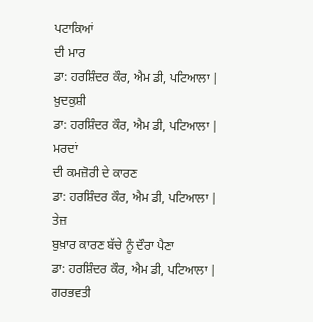ਪਟਾਕਿਆਂ
ਦੀ ਮਾਰ
ਡਾ: ਹਰਸ਼ਿੰਦਰ ਕੌਰ, ਐਮ ਡੀ, ਪਟਿਆਲਾ |
ਖ਼ੁਦਕੁਸ਼ੀ
ਡਾ: ਹਰਸ਼ਿੰਦਰ ਕੌਰ, ਐਮ ਡੀ, ਪਟਿਆਲਾ |
ਮਰਦਾਂ
ਦੀ ਕਮਜ਼ੋਰੀ ਦੇ ਕਾਰਣ
ਡਾ: ਹਰਸ਼ਿੰਦਰ ਕੌਰ, ਐਮ ਡੀ, ਪਟਿਆਲਾ |
ਤੇਜ਼
ਬੁਖ਼ਾਰ ਕਾਰਣ ਬੱਚੇ ਨੂੰ ਦੌਰਾ ਪੈਣਾ
ਡਾ: ਹਰਸ਼ਿੰਦਰ ਕੌਰ, ਐਮ ਡੀ, ਪਟਿਆਲਾ |
ਗਰਭਵਤੀ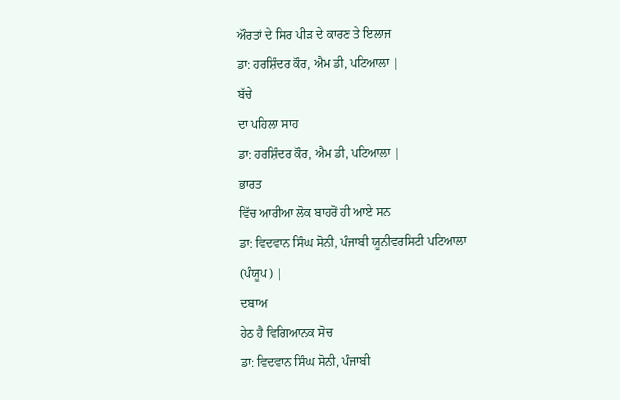ਔਰਤਾਂ ਦੇ ਸਿਰ ਪੀੜ ਦੇ ਕਾਰਣ ਤੇ ਇਲਾਜ
ਡਾ: ਹਰਸ਼ਿੰਦਰ ਕੌਰ, ਐਮ ਡੀ, ਪਟਿਆਲਾ |
ਬੱਚੇ
ਦਾ ਪਹਿਲਾ ਸਾਹ
ਡਾ: ਹਰਸ਼ਿੰਦਰ ਕੌਰ, ਐਮ ਡੀ, ਪਟਿਆਲਾ |
ਭਾਰਤ
ਵਿੱਚ ਆਰੀਆ ਲੋਕ ਬਾਹਰੋਂ ਹੀ ਆਏ ਸਨ
ਡਾ: ਵਿਦਵਾਨ ਸਿੰਘ ਸੋਨੀ, ਪੰਜਾਬੀ ਯੂਨੀਵਰਸਿਟੀ ਪਟਿਆਲਾ
(ਪੰਯੂਪ) |
ਦਬਾਅ
ਹੇਠ ਹੈ ਵਿਗਿਆਨਕ ਸੋਚ
ਡਾ: ਵਿਦਵਾਨ ਸਿੰਘ ਸੋਨੀ, ਪੰਜਾਬੀ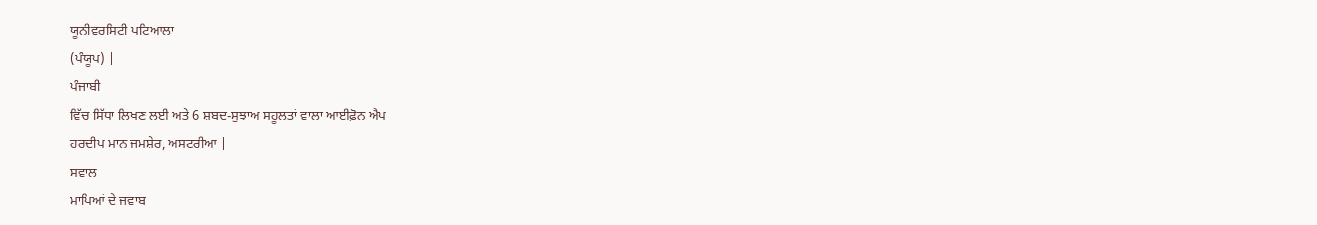ਯੂਨੀਵਰਸਿਟੀ ਪਟਿਆਲਾ
(ਪੰਯੂਪ) |
ਪੰਜਾਬੀ
ਵਿੱਚ ਸਿੱਧਾ ਲਿਖਣ ਲਈ ਅਤੇ 6 ਸ਼ਬਦ-ਸੁਝਾਅ ਸਹੂਲਤਾਂ ਵਾਲਾ ਆਈਫ਼ੋਨ ਐਪ
ਹਰਦੀਪ ਮਾਨ ਜਮਸ਼ੇਰ, ਅਸਟਰੀਆ |
ਸਵਾਲ
ਮਾਪਿਆਂ ਦੇ ਜਵਾਬ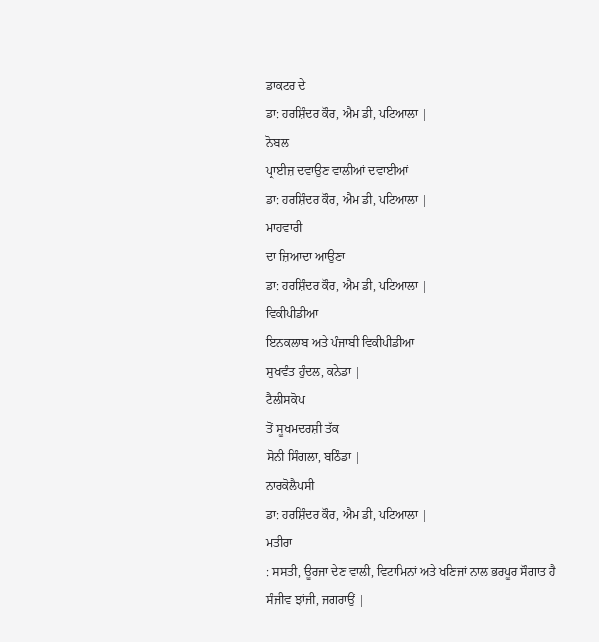ਡਾਕਟਰ ਦੇ
ਡਾ: ਹਰਸ਼ਿੰਦਰ ਕੌਰ, ਐਮ ਡੀ, ਪਟਿਆਲਾ |
ਨੋਬਲ
ਪ੍ਰਾਈਜ਼ ਦਵਾਉਣ ਵਾਲੀਆਂ ਦਵਾਈਆਂ
ਡਾ: ਹਰਸ਼ਿੰਦਰ ਕੌਰ, ਐਮ ਡੀ, ਪਟਿਆਲਾ |
ਮਾਹਵਾਰੀ
ਦਾ ਜ਼ਿਆਦਾ ਆਉਣਾ
ਡਾ: ਹਰਸ਼ਿੰਦਰ ਕੌਰ, ਐਮ ਡੀ, ਪਟਿਆਲਾ |
ਵਿਕੀਪੀਡੀਆ
ਇਨਕਲਾਬ ਅਤੇ ਪੰਜਾਬੀ ਵਿਕੀਪੀਡੀਆ
ਸੁਖਵੰਤ ਹੁੰਦਲ, ਕਨੇਡਾ |
ਟੈਲੀਸਕੋਪ
ਤੋਂ ਸੂਖਮਦਰਸ਼ੀ ਤੱਕ
ਸੋਨੀ ਸਿੰਗਲਾ, ਬਠਿੰਡਾ |
ਨਾਰਕੋਲੈਪਸੀ
ਡਾ: ਹਰਸ਼ਿੰਦਰ ਕੌਰ, ਐਮ ਡੀ, ਪਟਿਆਲਾ |
ਮਤੀਰਾ
: ਸਸਤੀ, ਊਰਜਾ ਦੇਣ ਵਾਲੀ, ਵਿਟਾਮਿਨਾਂ ਅਤੇ ਖਣਿਜਾਂ ਨਾਲ ਭਰਪੂਰ ਸੌਗਾਤ ਹੈ
ਸੰਜੀਵ ਝਾਂਜੀ, ਜਗਰਾਉਂ |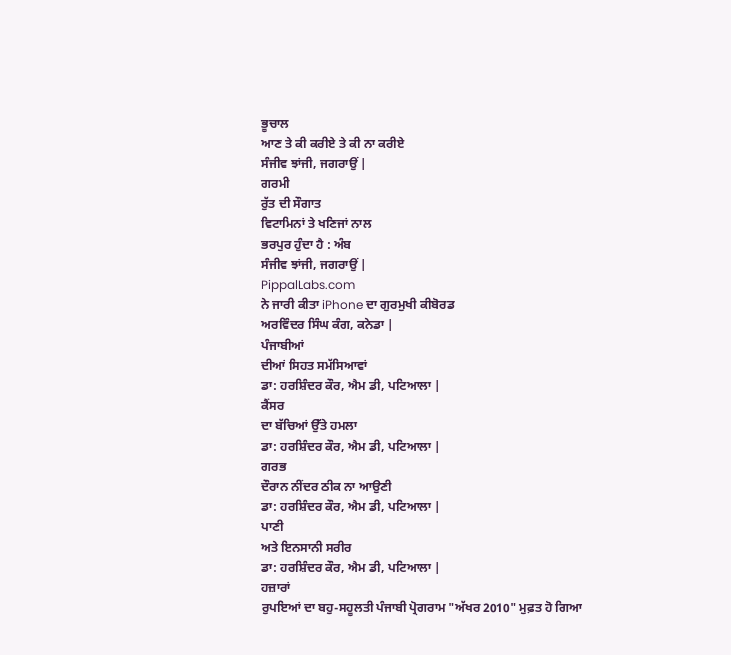ਭੂਚਾਲ
ਆਣ ਤੇ ਕੀ ਕਰੀਏ ਤੇ ਕੀ ਨਾ ਕਰੀਏ
ਸੰਜੀਵ ਝਾਂਜੀ, ਜਗਰਾਉਂ |
ਗਰਮੀ
ਰੁੱਤ ਦੀ ਸੌਗਾਤ
ਵਿਟਾਮਿਨਾਂ ਤੇ ਖਣਿਜਾਂ ਨਾਲ
ਭਰਪੁਰ ਹੁੰਦਾ ਹੈ : ਅੰਬ
ਸੰਜੀਵ ਝਾਂਜੀ, ਜਗਰਾਉਂ |
PippalLabs.com
ਨੇ ਜਾਰੀ ਕੀਤਾ iPhone ਦਾ ਗੁਰਮੁਖੀ ਕੀਬੋਰਡ
ਅਰਵਿੰਦਰ ਸਿੰਘ ਕੰਗ, ਕਨੇਡਾ |
ਪੰਜਾਬੀਆਂ
ਦੀਆਂ ਸਿਹਤ ਸਮੱਸਿਆਵਾਂ
ਡਾ: ਹਰਸ਼ਿੰਦਰ ਕੌਰ, ਐਮ ਡੀ, ਪਟਿਆਲਾ |
ਕੈਂਸਰ
ਦਾ ਬੱਚਿਆਂ ਉੱਤੇ ਹਮਲਾ
ਡਾ: ਹਰਸ਼ਿੰਦਰ ਕੌਰ, ਐਮ ਡੀ, ਪਟਿਆਲਾ |
ਗਰਭ
ਦੌਰਾਨ ਨੀਂਦਰ ਠੀਕ ਨਾ ਆਉਣੀ
ਡਾ: ਹਰਸ਼ਿੰਦਰ ਕੌਰ, ਐਮ ਡੀ, ਪਟਿਆਲਾ |
ਪਾਣੀ
ਅਤੇ ਇਨਸਾਨੀ ਸਰੀਰ
ਡਾ: ਹਰਸ਼ਿੰਦਰ ਕੌਰ, ਐਮ ਡੀ, ਪਟਿਆਲਾ |
ਹਜ਼ਾਰਾਂ
ਰੁਪਇਆਂ ਦਾ ਬਹੁ-ਸਹੂਲਤੀ ਪੰਜਾਬੀ ਪ੍ਰੋਗਰਾਮ "ਅੱਖਰ 2010" ਮੁਫ਼ਤ ਹੋ ਗਿਆ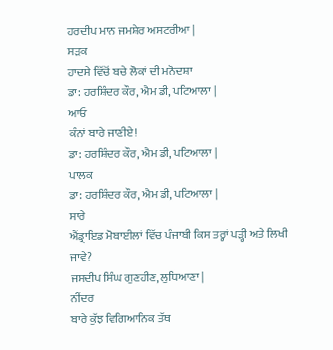ਹਰਦੀਪ ਮਾਨ ਜਮਸ਼ੇਰ ਅਸਟਰੀਆ |
ਸੜਕ
ਹਾਦਸੇ ਵਿੱਚੋਂ ਬਚੇ ਲੋਕਾਂ ਦੀ ਮਨੋਦਸ਼ਾ
ਡਾ: ਹਰਸ਼ਿੰਦਰ ਕੌਰ, ਐਮ ਡੀ, ਪਟਿਆਲਾ |
ਆਓ
ਕੰਨਾਂ ਬਾਰੇ ਜਾਣੀਏ!
ਡਾ: ਹਰਸ਼ਿੰਦਰ ਕੌਰ, ਐਮ ਡੀ, ਪਟਿਆਲਾ |
ਪਾਲਕ
ਡਾ: ਹਰਸ਼ਿੰਦਰ ਕੌਰ, ਐਮ ਡੀ, ਪਟਿਆਲਾ |
ਸਾਰੇ
ਐਂਡ੍ਰਾਇਡ ਮੋਬਾਈਲਾਂ ਵਿੱਚ ਪੰਜਾਬੀ ਕਿਸ ਤਰ੍ਹਾਂ ਪੜ੍ਹੀ ਅਤੇ ਲਿਖੀ ਜਾਵੇ?
ਜਸਦੀਪ ਸਿੰਘ ਗੁਣਹੀਣ, ਲੁਧਿਆਣਾ |
ਨੀਂਦਰ
ਬਾਰੇ ਕੁੱਝ ਵਿਗਿਆਨਿਕ ਤੱਥ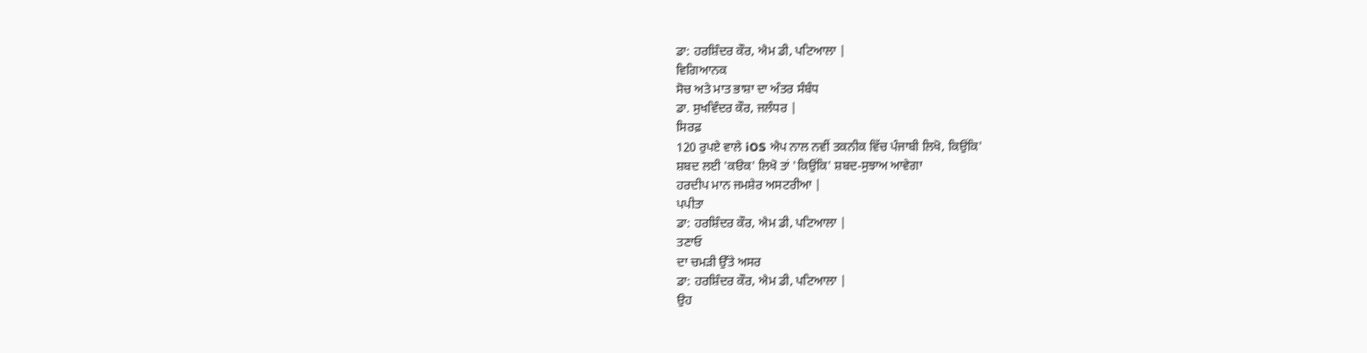ਡਾ: ਹਰਸ਼ਿੰਦਰ ਕੌਰ, ਐਮ ਡੀ, ਪਟਿਆਲਾ |
ਵਿਗਿਆਨਕ
ਸੋਚ ਅਤੇ ਮਾਤ ਭਾਸ਼ਾ ਦਾ ਅੰਤਰ ਸੰਬੰਧ
ਡਾ. ਸੁਖਵਿੰਦਰ ਕੌਰ, ਜਲੰਧਰ |
ਸਿਰਫ਼
120 ਰੁਪਏ ਵਾਲੇ iOS ਐਪ ਨਾਲ ਨਵੀਂ ਤਕਨੀਕ ਵਿੱਚ ਪੰਜਾਬੀ ਲਿਖੋ, ਕਿਉਂਕਿ'
ਸ਼ਬਦ ਲਈ 'ਕੳਕ' ਲਿਖੋ ਤਾਂ 'ਕਿਉਂਕਿ' ਸ਼ਬਦ-ਸੁਝਾਅ ਆਵੇਗਾ
ਹਰਦੀਪ ਮਾਨ ਜਮਸ਼ੇਰ ਅਸਟਰੀਆ |
ਪਪੀਤਾ
ਡਾ: ਹਰਸ਼ਿੰਦਰ ਕੌਰ, ਐਮ ਡੀ, ਪਟਿਆਲਾ |
ਤਣਾਓ
ਦਾ ਚਮੜੀ ਉੱਤੇ ਅਸਰ
ਡਾ: ਹਰਸ਼ਿੰਦਰ ਕੌਰ, ਐਮ ਡੀ, ਪਟਿਆਲਾ |
ਉਹ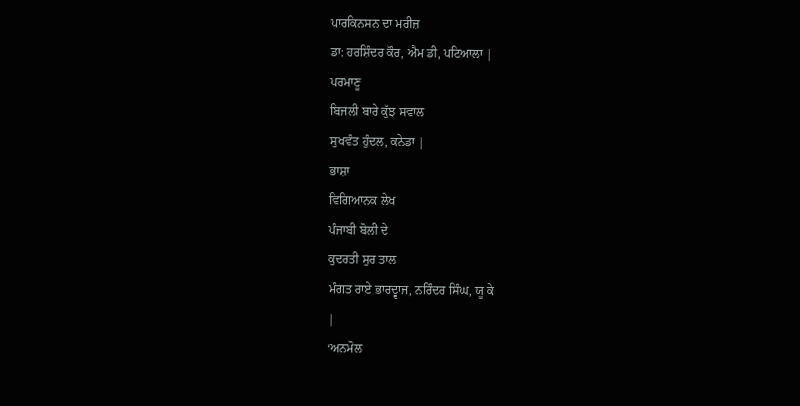ਪਾਰਕਿਨਸਨ ਦਾ ਮਰੀਜ਼
ਡਾ: ਹਰਸ਼ਿੰਦਰ ਕੌਰ, ਐਮ ਡੀ, ਪਟਿਆਲਾ |
ਪਰਮਾਣੂ
ਬਿਜਲੀ ਬਾਰੇ ਕੁੱਝ ਸਵਾਲ
ਸੁਖਵੰਤ ਹੁੰਦਲ, ਕਨੇਡਾ |
ਭਾਸ਼ਾ
ਵਿਗਿਆਨਕ ਲੇਖ
ਪੰਜਾਬੀ ਬੋਲੀ ਦੇ
ਕੁਦਰਤੀ ਸੁਰ ਤਾਲ
ਮੰਗਤ ਰਾਏ ਭਾਰਦ੍ਵਾਜ, ਨਰਿੰਦਰ ਸਿੰਘ, ਯੂ ਕੇ
|
‘ਅਨਮੋਲ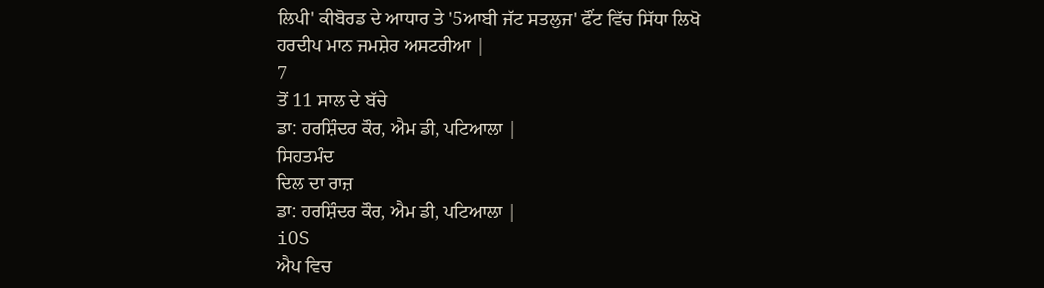ਲਿਪੀ' ਕੀਬੋਰਡ ਦੇ ਆਧਾਰ ਤੇ '5ਆਬੀ ਜੱਟ ਸਤਲੁਜ' ਫੌਂਟ ਵਿੱਚ ਸਿੱਧਾ ਲਿਖੋ
ਹਰਦੀਪ ਮਾਨ ਜਮਸ਼ੇਰ ਅਸਟਰੀਆ |
7
ਤੋਂ 11 ਸਾਲ ਦੇ ਬੱਚੇ
ਡਾ: ਹਰਸ਼ਿੰਦਰ ਕੌਰ, ਐਮ ਡੀ, ਪਟਿਆਲਾ |
ਸਿਹਤਮੰਦ
ਦਿਲ ਦਾ ਰਾਜ਼
ਡਾ: ਹਰਸ਼ਿੰਦਰ ਕੌਰ, ਐਮ ਡੀ, ਪਟਿਆਲਾ |
iOS
ਐਪ ਵਿਚ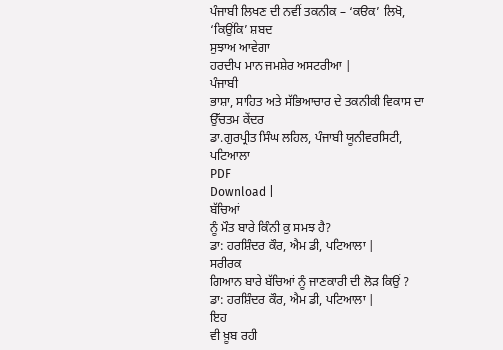ਪੰਜਾਬੀ ਲਿਖਣ ਦੀ ਨਵੀਂ ਤਕਨੀਕ – ‘ਕੳਕ’ ਲਿਖੋ, ‘ਕਿਉਂਕਿ’ ਸ਼ਬਦ
ਸੁਝਾਅ ਆਵੇਗਾ
ਹਰਦੀਪ ਮਾਨ ਜਮਸ਼ੇਰ ਅਸਟਰੀਆ |
ਪੰਜਾਬੀ
ਭਾਸ਼ਾ, ਸਾਹਿਤ ਅਤੇ ਸੱਭਿਆਚਾਰ ਦੇ ਤਕਨੀਕੀ ਵਿਕਾਸ ਦਾ ਉੱਚਤਮ ਕੇਂਦਰ
ਡਾ.ਗੁਰਪ੍ਰੀਤ ਸਿੰਘ ਲਹਿਲ, ਪੰਜਾਬੀ ਯੂਨੀਵਰਸਿਟੀ,
ਪਟਿਆਲਾ
PDF
Download |
ਬੱਚਿਆਂ
ਨੂੰ ਮੌਤ ਬਾਰੇ ਕਿੰਨੀ ਕੁ ਸਮਝ ਹੈ?
ਡਾ: ਹਰਸ਼ਿੰਦਰ ਕੌਰ, ਐਮ ਡੀ, ਪਟਿਆਲਾ |
ਸਰੀਰਕ
ਗਿਆਨ ਬਾਰੇ ਬੱਚਿਆਂ ਨੂੰ ਜਾਣਕਾਰੀ ਦੀ ਲੋੜ ਕਿਉਂ ?
ਡਾ: ਹਰਸ਼ਿੰਦਰ ਕੌਰ, ਐਮ ਡੀ, ਪਟਿਆਲਾ |
ਇਹ
ਵੀ ਖ਼ੂਬ ਰਹੀ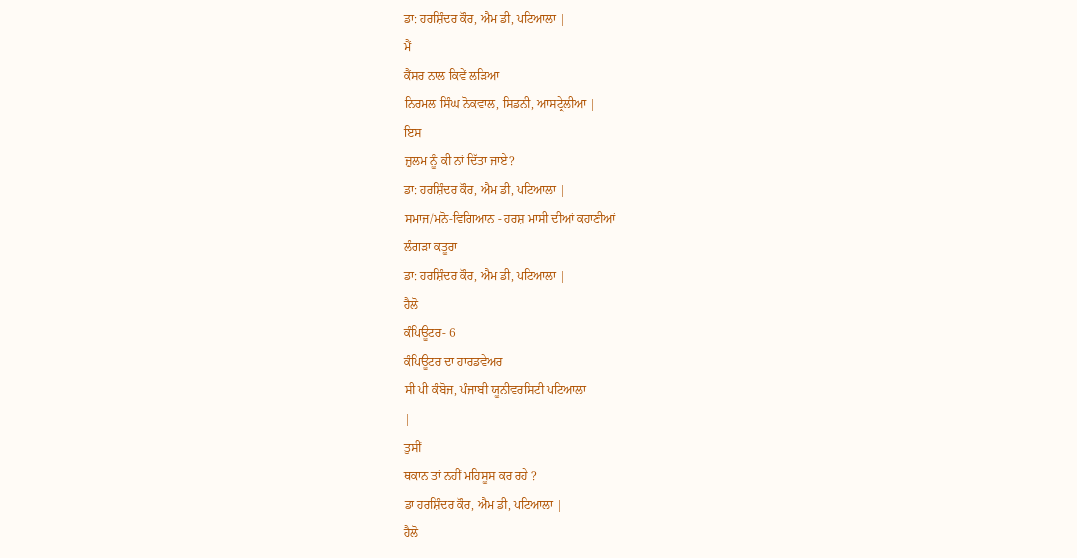ਡਾ: ਹਰਸ਼ਿੰਦਰ ਕੌਰ, ਐਮ ਡੀ, ਪਟਿਆਲਾ |
ਮੈਂ
ਕੈਂਸਰ ਨਾਲ ਕਿਵੇਂ ਲੜਿਆ
ਨਿਰਮਲ ਸਿੰਘ ਨੋਕਵਾਲ, ਸਿਡਨੀ, ਆਸਟ੍ਰੇਲੀਆ |
ਇਸ
ਜ਼ੁਲਮ ਨੂੰ ਕੀ ਨਾਂ ਦਿੱਤਾ ਜਾਏ?
ਡਾ: ਹਰਸ਼ਿੰਦਰ ਕੌਰ, ਐਮ ਡੀ, ਪਟਿਆਲਾ |
ਸਮਾਜ/ਮਨੋ-ਵਿਗਿਆਨ - ਹਰਸ਼ ਮਾਸੀ ਦੀਆਂ ਕਹਾਣੀਆਂ
ਲੰਗੜਾ ਕਤੂਰਾ
ਡਾ: ਹਰਸ਼ਿੰਦਰ ਕੌਰ, ਐਮ ਡੀ, ਪਟਿਆਲਾ |
ਹੈਲੋ
ਕੰਪਿਊਟਰ- 6
ਕੰਪਿਊਟਰ ਦਾ ਹਾਰਡਵੇਅਰ
ਸੀ ਪੀ ਕੰਬੋਜ, ਪੰਜਾਬੀ ਯੂਨੀਵਰਸਿਟੀ ਪਟਿਆਲਾ
|
ਤੁਸੀਂ
ਥਕਾਨ ਤਾਂ ਨਹੀਂ ਮਹਿਸੂਸ ਕਰ ਰਹੇ ?
ਡਾ ਹਰਸ਼ਿੰਦਰ ਕੌਰ, ਐਮ ਡੀ, ਪਟਿਆਲਾ |
ਹੈਲੋ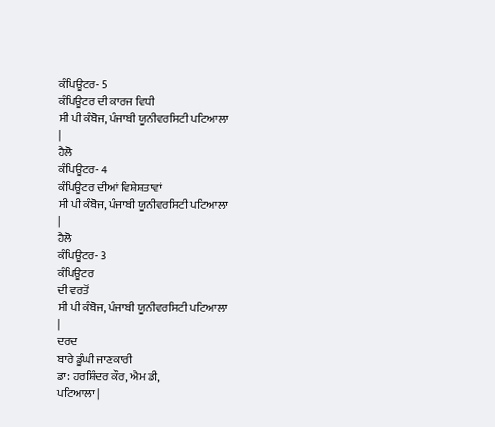ਕੰਪਿਊਟਰ- 5
ਕੰਪਿਊਟਰ ਦੀ ਕਾਰਜ ਵਿਧੀ
ਸੀ ਪੀ ਕੰਬੋਜ, ਪੰਜਾਬੀ ਯੂਨੀਵਰਸਿਟੀ ਪਟਿਆਲਾ
|
ਹੈਲੋ
ਕੰਪਿਊਟਰ- 4
ਕੰਪਿਊਟਰ ਦੀਆਂ ਵਿਸ਼ੇਸ਼ਤਾਵਾਂ
ਸੀ ਪੀ ਕੰਬੋਜ, ਪੰਜਾਬੀ ਯੂਨੀਵਰਸਿਟੀ ਪਟਿਆਲਾ
|
ਹੈਲੋ
ਕੰਪਿਊਟਰ- 3
ਕੰਪਿਊਟਰ
ਦੀ ਵਰਤੋਂ
ਸੀ ਪੀ ਕੰਬੋਜ, ਪੰਜਾਬੀ ਯੂਨੀਵਰਸਿਟੀ ਪਟਿਆਲਾ
|
ਦਰਦ
ਬਾਰੇ ਡੂੰਘੀ ਜਾਣਕਾਰੀ
ਡਾ: ਹਰਸ਼ਿੰਦਰ ਕੌਰ, ਐਮ ਡੀ,
ਪਟਿਆਲਾ |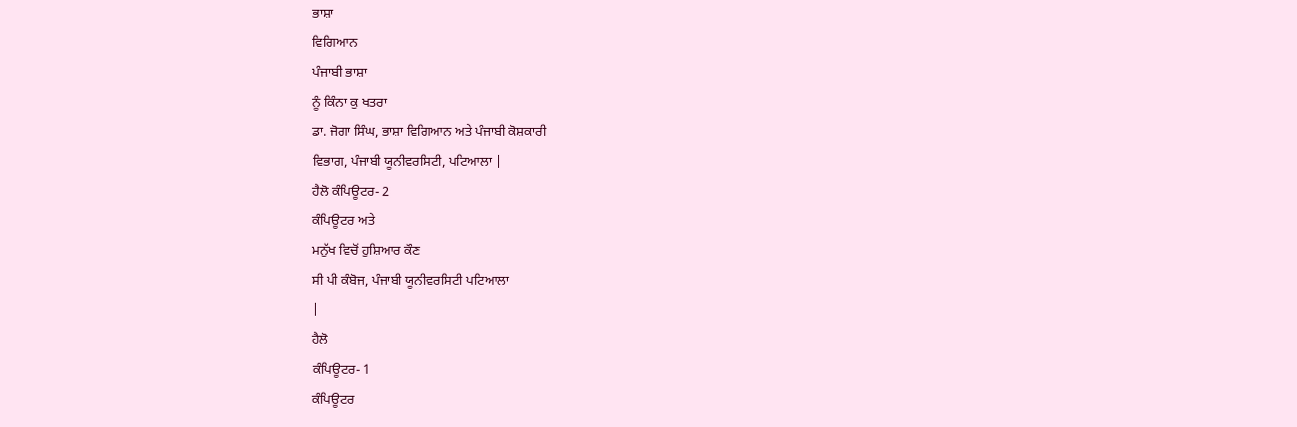ਭਾਸ਼ਾ
ਵਿਗਿਆਨ
ਪੰਜਾਬੀ ਭਾਸ਼ਾ
ਨੂੰ ਕਿੰਨਾ ਕੁ ਖਤਰਾ
ਡਾ. ਜੋਗਾ ਸਿੰਘ, ਭਾਸ਼ਾ ਵਿਗਿਆਨ ਅਤੇ ਪੰਜਾਬੀ ਕੋਸ਼ਕਾਰੀ
ਵਿਭਾਗ, ਪੰਜਾਬੀ ਯੂਨੀਵਰਸਿਟੀ, ਪਟਿਆਲਾ |
ਹੈਲੋ ਕੰਪਿਊਟਰ- 2
ਕੰਪਿਊਟਰ ਅਤੇ
ਮਨੁੱਖ ਵਿਚੋਂ ਹੁਸ਼ਿਆਰ ਕੌਣ
ਸੀ ਪੀ ਕੰਬੋਜ, ਪੰਜਾਬੀ ਯੂਨੀਵਰਸਿਟੀ ਪਟਿਆਲਾ
|
ਹੈਲੋ
ਕੰਪਿਊਟਰ- 1
ਕੰਪਿਊਟਰ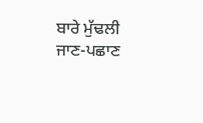ਬਾਰੇ ਮੁੱਢਲੀ ਜਾਣ-ਪਛਾਣ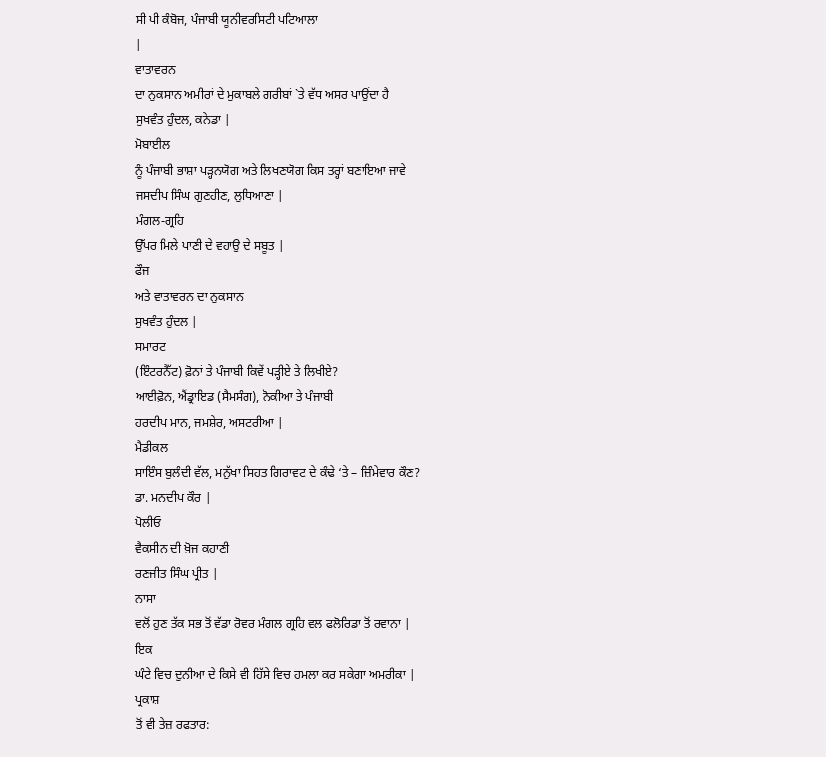ਸੀ ਪੀ ਕੰਬੋਜ, ਪੰਜਾਬੀ ਯੂਨੀਵਰਸਿਟੀ ਪਟਿਆਲਾ
|
ਵਾਤਾਵਰਨ
ਦਾ ਨੁਕਸਾਨ ਅਮੀਰਾਂ ਦੇ ਮੁਕਾਬਲੇ ਗਰੀਬਾਂ `ਤੇ ਵੱਧ ਅਸਰ ਪਾਉਂਦਾ ਹੈ
ਸੁਖਵੰਤ ਹੁੰਦਲ, ਕਨੇਡਾ |
ਮੋਬਾਈਲ
ਨੂੰ ਪੰਜਾਬੀ ਭਾਸ਼ਾ ਪੜ੍ਹਨਯੋਗ ਅਤੇ ਲਿਖਣਯੋਗ ਕਿਸ ਤਰ੍ਹਾਂ ਬਣਾਇਆ ਜਾਵੇ
ਜਸਦੀਪ ਸਿੰਘ ਗੁਣਹੀਣ, ਲੁਧਿਆਣਾ |
ਮੰਗਲ-ਗ੍ਰਹਿ
ਉੱਪਰ ਮਿਲੇ ਪਾਣੀ ਦੇ ਵਹਾਉ ਦੇ ਸਬੂਤ |
ਫੌਜ
ਅਤੇ ਵਾਤਾਵਰਨ ਦਾ ਨੁਕਸਾਨ
ਸੁਖਵੰਤ ਹੁੰਦਲ |
ਸਮਾਰਟ
(ਇੰਟਰਨੈੱਟ) ਫ਼ੋਨਾਂ ਤੇ ਪੰਜਾਬੀ ਕਿਵੇਂ ਪੜ੍ਹੀਏ ਤੇ ਲਿਖੀਏ?
ਆਈਫ਼ੋਨ, ਐਂਡ੍ਰਾਇਡ (ਸੈਮਸੰਗ), ਨੋਕੀਆ ਤੇ ਪੰਜਾਬੀ
ਹਰਦੀਪ ਮਾਨ, ਜਮਸ਼ੇਰ, ਅਸਟਰੀਆ |
ਮੈਡੀਕਲ
ਸਾਇੰਸ ਬੁਲੰਦੀ ਵੱਲ, ਮਨੁੱਖਾ ਸਿਹਤ ਗਿਰਾਵਟ ਦੇ ਕੰਢੇ ‘ਤੇ – ਜ਼ਿੰਮੇਵਾਰ ਕੌਣ?
ਡਾ. ਮਨਦੀਪ ਕੌਰ |
ਪੋਲੀਓ
ਵੈਕਸੀਨ ਦੀ ਖ਼ੋਜ ਕਹਾਣੀ
ਰਣਜੀਤ ਸਿੰਘ ਪ੍ਰੀਤ |
ਨਾਸਾ
ਵਲੋਂ ਹੁਣ ਤੱਕ ਸਭ ਤੋਂ ਵੱਡਾ ਰੋਵਰ ਮੰਗਲ ਗ੍ਰਹਿ ਵਲ ਫਲੋਰਿਡਾ ਤੋਂ ਰਵਾਨਾ |
ਇਕ
ਘੰਟੇ ਵਿਚ ਦੁਨੀਆ ਦੇ ਕਿਸੇ ਵੀ ਹਿੱਸੇ ਵਿਚ ਹਮਲਾ ਕਰ ਸਕੇਗਾ ਅਮਰੀਕਾ |
ਪ੍ਰਕਾਸ਼
ਤੋਂ ਵੀ ਤੇਜ਼ ਰਫਤਾਰ: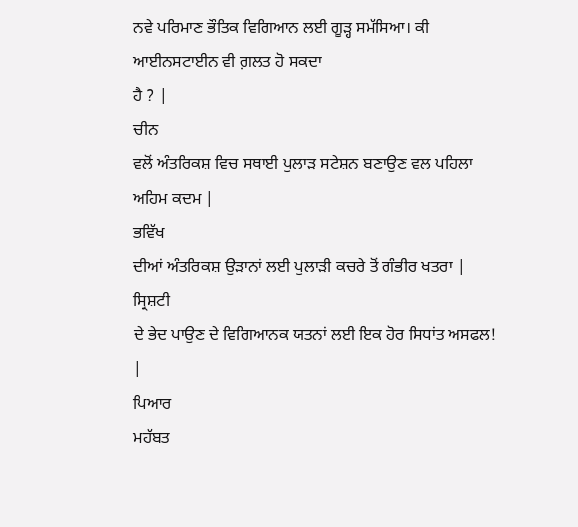ਨਵੇ ਪਰਿਮਾਣ ਭੌਤਿਕ ਵਿਗਿਆਨ ਲਈ ਗੂੜ੍ਹ ਸਮੱਸਿਆ। ਕੀ ਆਈਨਸਟਾਈਨ ਵੀ ਗ਼ਲਤ ਹੋ ਸਕਦਾ
ਹੈ ? |
ਚੀਨ
ਵਲੋਂ ਅੰਤਰਿਕਸ਼ ਵਿਚ ਸਥਾਈ ਪੁਲਾੜ ਸਟੇਸ਼ਨ ਬਣਾਉਣ ਵਲ ਪਹਿਲਾ ਅਹਿਮ ਕਦਮ |
ਭਵਿੱਖ
ਦੀਆਂ ਅੰਤਰਿਕਸ਼ ਉੜਾਨਾਂ ਲਈ ਪੁਲਾੜੀ ਕਚਰੇ ਤੋਂ ਗੰਭੀਰ ਖਤਰਾ |
ਸ੍ਰਿਸ਼ਟੀ
ਦੇ ਭੇਦ ਪਾਉਣ ਦੇ ਵਿਗਿਆਨਕ ਯਤਨਾਂ ਲਈ ਇਕ ਹੋਰ ਸਿਧਾਂਤ ਅਸਫਲ! |
ਪਿਆਰ
ਮਹੱਬਤ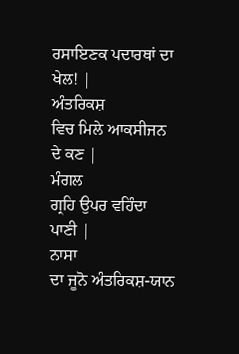ਰਸਾਇਣਕ ਪਦਾਰਥਾਂ ਦਾ ਖੇਲ! |
ਅੰਤਰਿਕਸ਼
ਵਿਚ ਮਿਲੇ ਆਕਸੀਜਨ ਦੇ ਕਣ |
ਮੰਗਲ
ਗ੍ਰਹਿ ਉਪਰ ਵਹਿੰਦਾ ਪਾਣੀ |
ਨਾਸਾ
ਦਾ ਜੂਨੋ ਅੰਤਰਿਕਸ਼-ਯਾਨ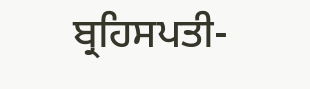ਬ੍ਰਹਿਸਪਤੀ-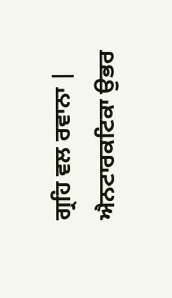ਗ੍ਰਹਿ ਵਲ ਰਵਾਨਾ |
ਐਨਟਾਰਕਟਿਕਾ ਉਭਰ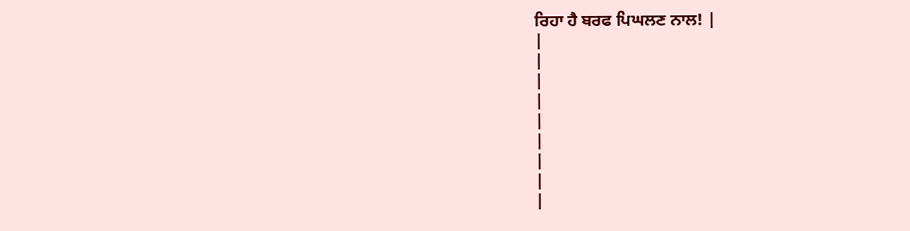ਰਿਹਾ ਹੈ ਬਰਫ ਪਿਘਲਣ ਨਾਲ! |
|
|
|
|
|
|
|
|
|